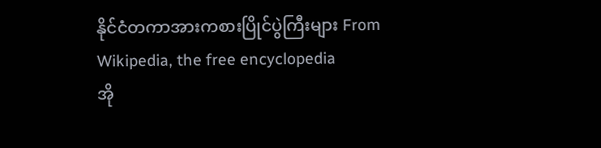နိုင်ငံတကာအားကစားပြိုင်ပွဲကြီးများ From Wikipedia, the free encyclopedia
အို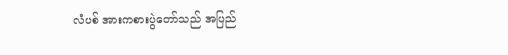လံပစ် အားကစားပွဲတော်သည် အပြည်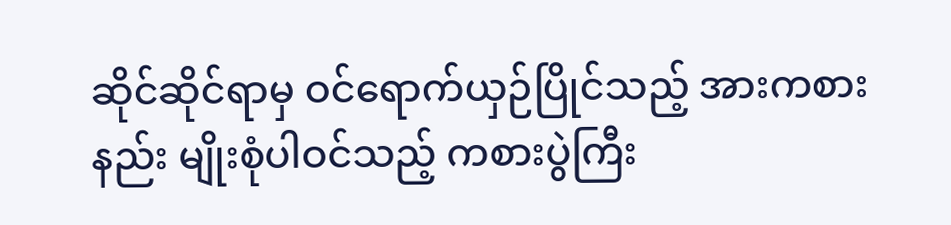ဆိုင်ဆိုင်ရာမှ ဝင်ရောက်ယှဉ်ပြိုင်သည့် အားကစားနည်း မျိုးစုံပါဝင်သည့် ကစားပွဲကြီး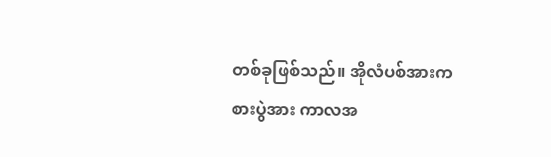တစ်ခုဖြစ်သည်။ အိုလံပစ်အားကစားပွဲအား ကာလအ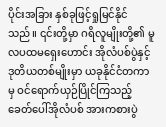ပိုင်းအခြား နှစ်ခုဖြင့်ရှုမြင်နိုင်သည်။ ၎င်းတို့မှာ ဂရိလူမျိုးတို့၏ မူလပထမရှေးဟောင်း အိုလံပစ်ပွဲနှင့် ဒုတိယတစ်မျိုးမှာ ယခုနိုင်ငံတကာမှ ဝင်ရောက်ယှဉ်ပြိုင်ကြသည့် ခေတ်ပေါ်အိုလံပစ် အားကစားပွဲ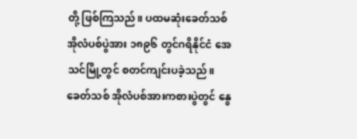တို့ ဖြစ်ကြသည်။ ပထမဆုံးခေတ်သစ် အိုလံပစ်ပွဲအား ၁၈၉၆ တွင်ဂရိနိုင်ငံ အေသင်မြို့တွင် စတင်ကျင်းပခဲ့သည်။ ခေတ်သစ် အိုလံပစ်အားကစားပွဲတွင် နွေ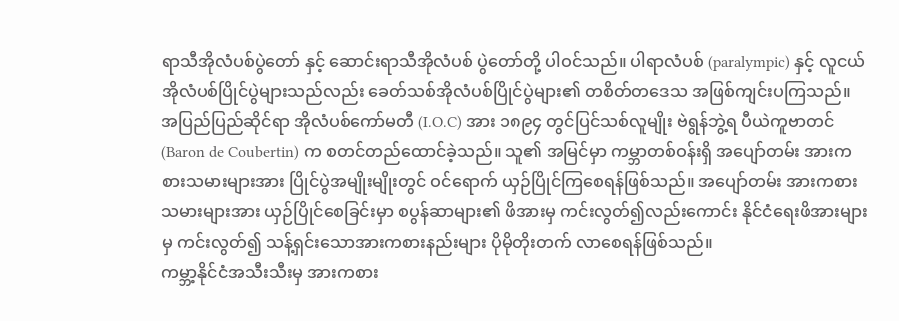ရာသီအိုလံပစ်ပွဲတော် နှင့် ဆောင်းရာသီအိုလံပစ် ပွဲတော်တို့ ပါဝင်သည်။ ပါရာလံပစ် (paralympic) နှင့် လူငယ်အိုလံပစ်ပြိုင်ပွဲများသည်လည်း ခေတ်သစ်အိုလံပစ်ပြိုင်ပွဲများ၏ တစိတ်တဒေသ အဖြစ်ကျင်းပကြသည်။
အပြည်ပြည်ဆိုင်ရာ အိုလံပစ်ကော်မတီ (I.O.C) အား ၁၈၉၄ တွင်ပြင်သစ်လူမျိုး ဗဲရွန်ဘွဲ့ရ ပီယဲကူဗာတင်(Baron de Coubertin) က စတင်တည်ထောင်ခဲ့သည်။ သူ၏ အမြင်မှာ ကမ္ဘာတစ်ဝန်းရှိ အပျော်တမ်း အားကစားသမားများအား ပြိုင်ပွဲအမျိုးမျိုးတွင် ဝင်ရောက် ယှဉ်ပြိုင်ကြစေရန်ဖြစ်သည်။ အပျော်တမ်း အားကစားသမားများအား ယှဉ်ပြိုင်စေခြင်းမှာ စပွန်ဆာများ၏ ဖိအားမှ ကင်းလွတ်၍လည်းကောင်း နိုင်ငံရေးဖိအားများမှ ကင်းလွတ်၍ သန့်ရှင်းသောအားကစားနည်းများ ပိုမိုတိုးတက် လာစေရန်ဖြစ်သည်။
ကမ္ဘာ့နိုင်ငံအသီးသီးမှ အားကစား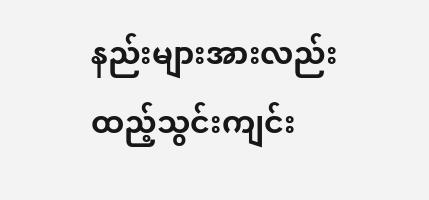နည်းများအားလည်း ထည့်သွင်းကျင်း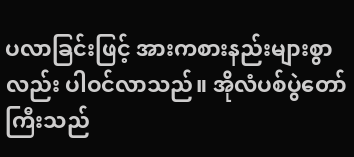ပလာခြင်းဖြင့် အားကစားနည်းများစွာလည်း ပါဝင်လာသည်။ အိုလံပစ်ပွဲတော်ကြီးသည်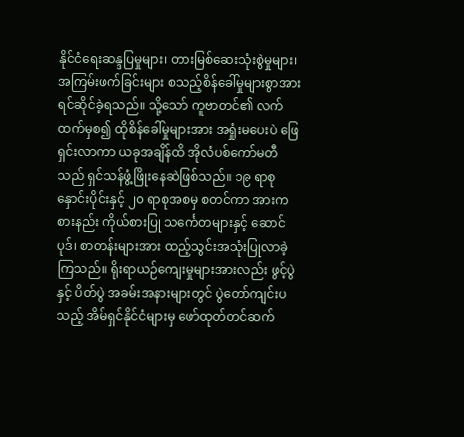နိုင်ငံရေးဆန္ဒပြမှုများ၊ တားမြစ်ဆေးသုံးစွဲမှုများ၊ အကြမ်းဖက်ခြင်းများ စသည့်စိန်ခေါ်မှုများစွာအား ရင်ဆိုင်ခဲ့ရသည်။ သို့သော် ကူဗာတင်၏ လက်ထက်မှစ၍ ထိုစိန်ခေါ်မှုများအား အရှုံးမပေးပဲ ဖြေရှင်းလာကာ ယခုအချိန်ထိ အိုလံပစ်ကော်မတီသည် ရှင်သန်ဖွံ့ဖြိုးနေဆဲဖြစ်သည်။ ၁၉ ရာစုနှောင်းပိုင်းနှင့် ၂၀ ရာစုအစမှ စတင်ကာ အားကစားနည်း ကိုယ်စားပြု သင်္ကေတများနှင့် ဆောင်ပုဒ်၊ စာတန်းများအား ထည့်သွင်းအသုံးပြုလာခဲ့ကြသည်။ ရိုးရာယဉ်ကျေးမှုများအားလည်း ဖွင့်ပွဲနှင့် ပိတ်ပွဲ အခမ်းအနားများတွင် ပွဲတော်ကျင်းပသည့် အိမ်ရှင်နိုင်ငံများမှ ဖော်ထုတ်တင်ဆက်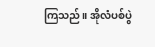ကြသည်။ အိုလံပစ်ပွဲ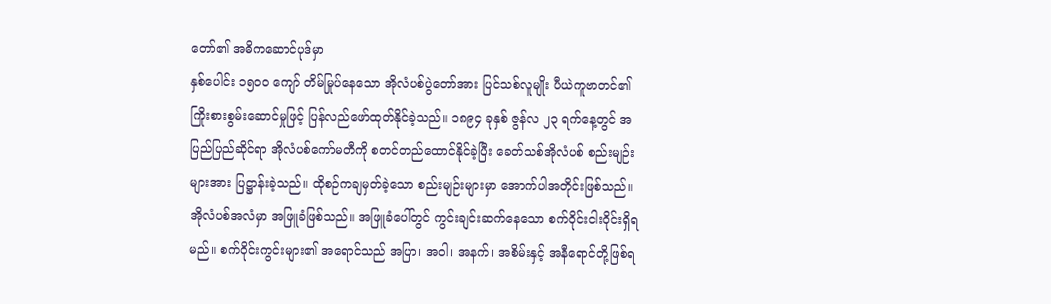တော်၏ အဓိကဆောင်ပုဒ်မှာ
နှစ်ပေါင်း ၁၅၀ဝ ကျော် တိမ်မြုပ်နေသော အိုလံပစ်ပွဲတော်အား ပြင်သစ်လူမျိုး ပီယဲကူဗာတင်၏ ကြိုးစားစွမ်းဆောင်မှုဖြင့် ပြန်လည်ဖော်ထုတ်နိုင်ခဲ့သည်။ ၁၈၉၄ ခုနှစ် ဇွန်လ ၂၃ ရက်နေ့တွင် အပြည်ပြည်ဆိုင်ရာ အိုလံပစ်ကော်မတီကို စတင်တည်ထောင်နိုင်ခဲ့ပြီး ခေတ်သစ်အိုလံပစ် စည်းမျဉ်းများအား ပြဋ္ဌာန်းခဲ့သည်။ ထိုစဉ်ကချမှတ်ခဲ့သော စည်းမျဉ်းများမှာ အောက်ပါအတိုင်းဖြစ်သည်။
အိုလံပစ်အလံမှာ အဖြူခံဖြစ်သည်။ အဖြူခံပေါ်တွင် ကွင်းချင်းဆက်နေသော စက်ဝိုင်းငါးဝိုင်းရှိရမည်။ စက်ဝိုင်းကွင်းများ၏ အရောင်သည် အပြာ၊ အဝါ၊ အနက်၊ အစိမ်းနှင့် အနီရောင်တို့ဖြစ်ရ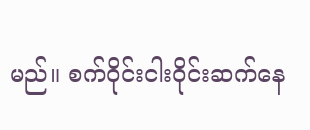မည်။ စက်ဝိုင်းငါးဝိုင်းဆက်နေ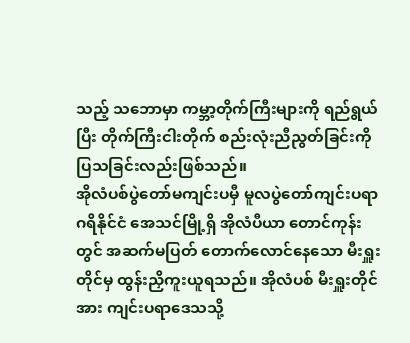သည့် သဘောမှာ ကမ္ဘာ့တိုက်ကြီးများကို ရည်ရွယ်ပြီး တိုက်ကြီးငါးတိုက် စည်းလုံးညီညွတ်ခြင်းကို ပြသခြင်းလည်းဖြစ်သည်။
အိုလံပစ်ပွဲတော်မကျင်းပမှီ မူလပွဲတော်ကျင်းပရာ ဂရိနိုင်ငံ အေသင်မြို့ရှိ အိုလံပီယာ တောင်ကုန်းတွင် အဆက်မပြတ် တောက်လောင်နေသော မီးရှူးတိုင်မှ ထွန်းညှိကူးယူရသည်။ အိုလံပစ် မီးရှူးတိုင်အား ကျင်းပရာဒေသသို့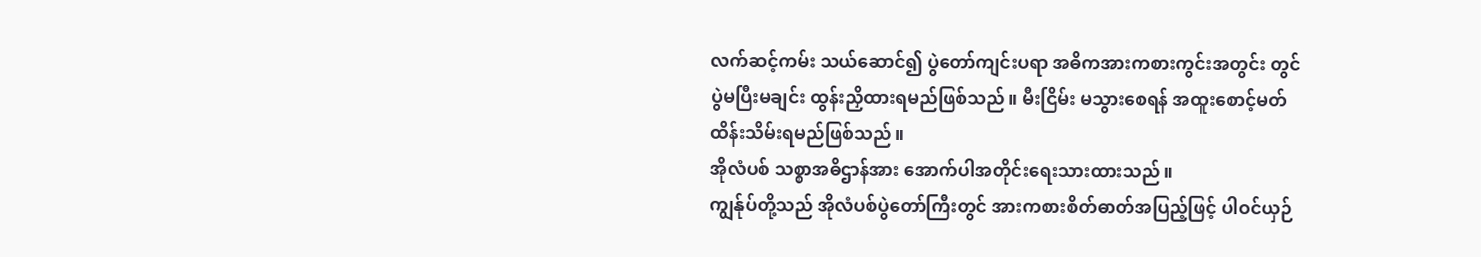လက်ဆင့်ကမ်း သယ်ဆောင်၍ ပွဲတော်ကျင်းပရာ အဓိကအားကစားကွင်းအတွင်း တွင်ပွဲမပြီးမချင်း ထွန်းညှိထားရမည်ဖြစ်သည်။ မီးငြိမ်း မသွားစေရန် အထူးစောင့်မတ် ထိန်းသိမ်းရမည်ဖြစ်သည်။
အိုလံပစ် သစ္စာအဓိဌာန်အား အောက်ပါအတိုင်းရေးသားထားသည်။
ကျွန်ုပ်တို့သည် အိုလံပစ်ပွဲတော်ကြီးတွင် အားကစားစိတ်ဓာတ်အပြည့်ဖြင့် ပါဝင်ယှဉ်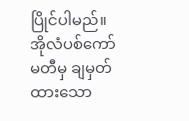ပြိုင်ပါမည်။ အိုလံပစ်ကော်မတီမှ ချမှတ်ထားသော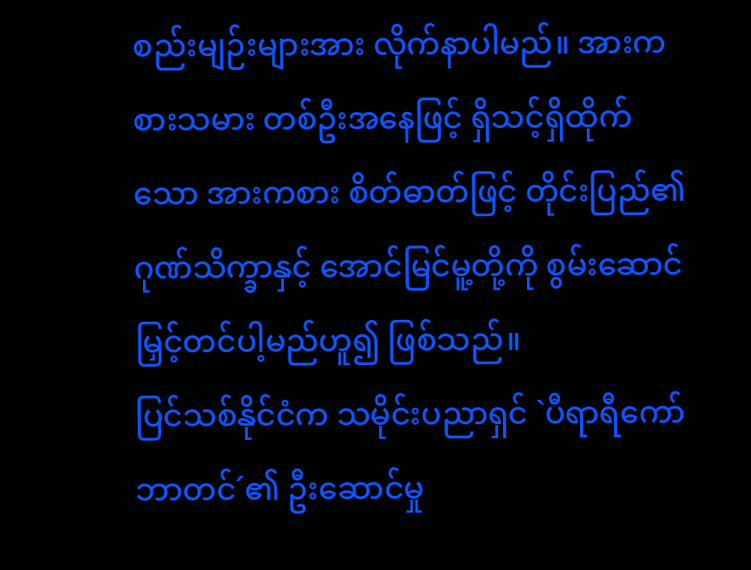စည်းမျဉ်းများအား လိုက်နာပါမည်။ အားကစားသမား တစ်ဦးအနေဖြင့် ရှိသင့်ရှိထိုက်သော အားကစား စိတ်ဓာတ်ဖြင့် တိုင်းပြည်၏ ဂုဏ်သိက္ခာနှင့် အောင်မြင်မူ့တို့ကို စွမ်းဆောင်မြှင့်တင်ပါ့မည်ဟူ၍ ဖြစ်သည်။
ပြင်သစ်နိုင်ငံက သမိုင်းပညာရှင် `ပီရာရီကော်ဘာတင်´၏ ဦးဆောင်မှု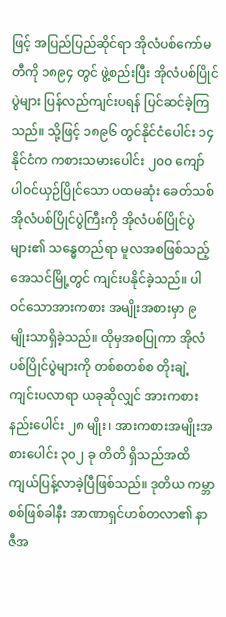ဖြင့် အပြည်ပြည်ဆိုင်ရာ အိုလံပစ်ကော်မတီကို ၁၈၉၄ တွင် ဖွဲ့စည်းပြီး အိုလံပစ်ပြိုင်ပွဲများ ပြန်လည်ကျင်းပရန် ပြင်ဆင်ခဲ့ကြသည်။ သို့ဖြင့် ၁၈၉၆ တွင်နိုင်ငံပေါင်း ၁၄ နိုင်ငံက ကစားသမားပေါင်း ၂၀ဝ ကျော် ပါဝင်ယှဉ်ပြိုင်သော ပထမဆုံး ခေတ်သစ်အိုလံပစ်ပြိုင်ပွဲကြီးကို အိုလံပစ်ပြိုင်ပွဲများ၏ သန္ဓေတည်ရာ မူလအစဖြစ်သည့် အေသင်မြို့တွင် ကျင်းပနိုင်ခဲ့သည်။ ပါဝင်သောအားကစား အမျိုးအစားမှာ ၉ မျိုးသာရှိခဲ့သည်။ ထိုမှအစပြုကာ အိုလံပစ်ပြိုင်ပွဲများကို တစ်စတစ်စ တိုးချဲ့ကျင်းပလာရာ ယခုဆိုလျှင် အားကစားနည်းပေါင်း ၂၈ မျိုး၊ အားကစားအမျိုးအစားပေါင်း ၃၀၂ ခု တိတိ ရှိသည်အထိ ကျယ်ပြန့်လာခဲ့ပြီဖြစ်သည်။ ဒုတိယ ကမ္ဘာစစ်ဖြစ်ခါနီး အာဏာရှင်ဟစ်တလာ၏ နာဇီအ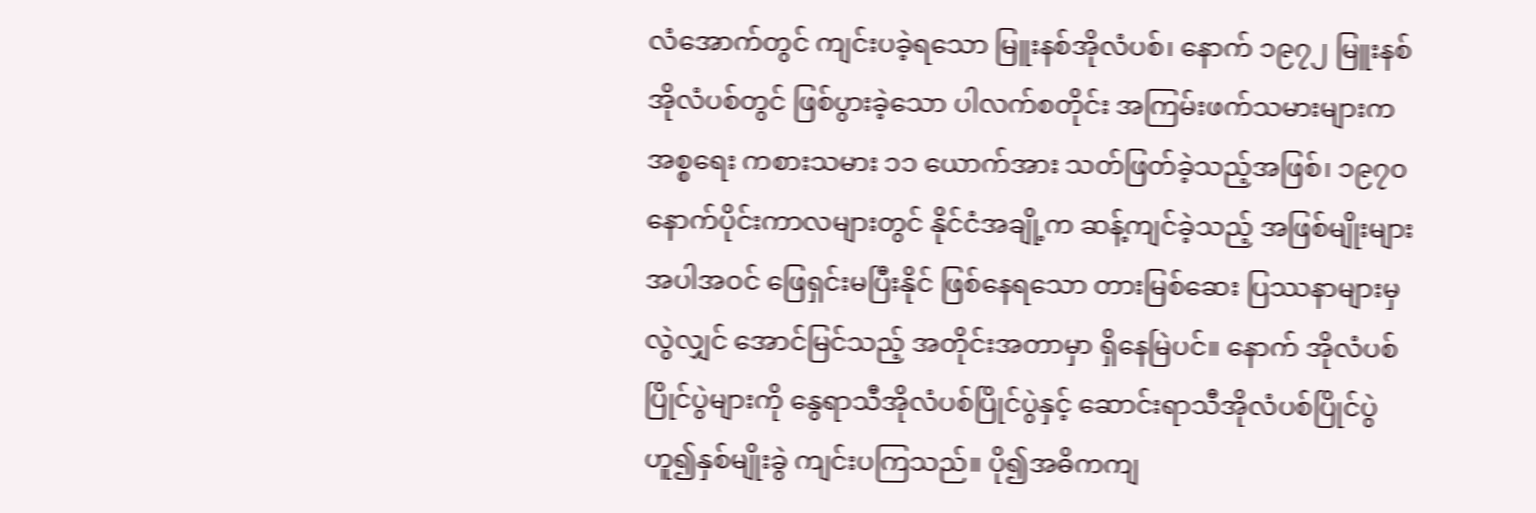လံအောက်တွင် ကျင်းပခဲ့ရသော မြူးနစ်အိုလံပစ်၊ နောက် ၁၉၇၂ မြူးနစ်အိုလံပစ်တွင် ဖြစ်ပွားခဲ့သော ပါလက်စတိုင်း အကြမ်းဖက်သမားများက အစ္စရေး ကစားသမား ၁၁ ယောက်အား သတ်ဖြတ်ခဲ့သည့်အဖြစ်၊ ၁၉၇၀ နောက်ပိုင်းကာလများတွင် နိုင်ငံအချို့က ဆန့်ကျင်ခဲ့သည့် အဖြစ်မျိုးများ အပါအဝင် ဖြေရှင်းမပြီးနိုင် ဖြစ်နေရသော တားမြစ်ဆေး ပြဿနာများမှလွဲလျှင် အောင်မြင်သည့် အတိုင်းအတာမှာ ရှိနေမြဲပင်။ နောက် အိုလံပစ်ပြိုင်ပွဲများကို နွေရာသီအိုလံပစ်ပြိုင်ပွဲနှင့် ဆောင်းရာသီအိုလံပစ်ပြိုင်ပွဲ ဟူ၍နှစ်မျိုးခွဲ ကျင်းပကြသည်။ ပို၍အဓိကကျ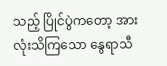သည့် ပြိုင်ပွဲကတော့ အားလုံးသိကြသော နွေရာသီ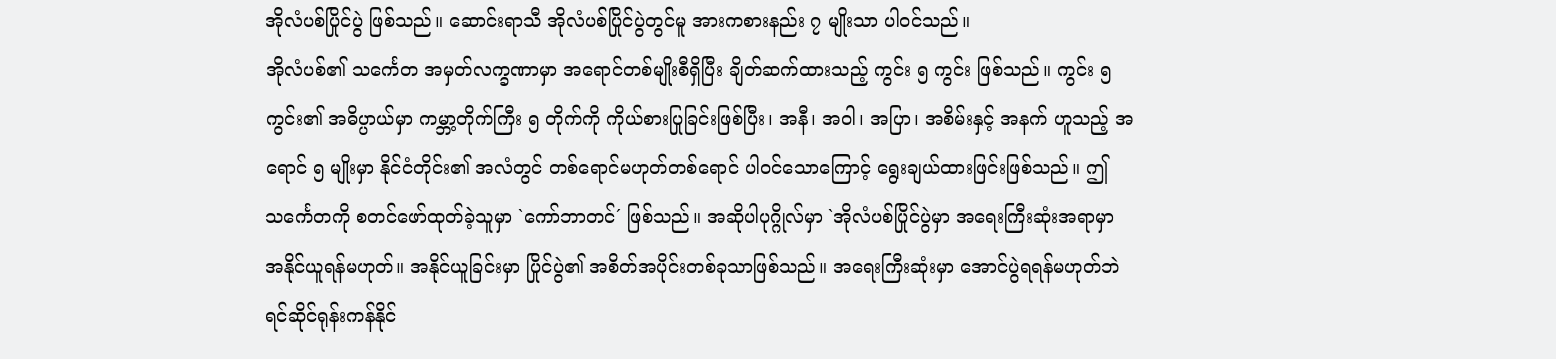အိုလံပစ်ပြိုင်ပွဲ ဖြစ်သည်။ ဆောင်းရာသီ အိုလံပစ်ပြိုင်ပွဲတွင်မူ အားကစားနည်း ၇ မျိုးသာ ပါဝင်သည်။
အိုလံပစ်၏ သင်္ကေတ အမှတ်လက္ခဏာမှာ အရောင်တစ်မျိုးစီရှိပြီး ချိတ်ဆက်ထားသည့် ကွင်း ၅ ကွင်း ဖြစ်သည်။ ကွင်း ၅ ကွင်း၏ အဓိပ္ပာယ်မှာ ကမ္ဘာ့တိုက်ကြီး ၅ တိုက်ကို ကိုယ်စားပြုခြင်းဖြစ်ပြီး၊ အနီ၊ အဝါ၊ အပြာ၊ အစိမ်းနှင့် အနက် ဟူသည့် အရောင် ၅ မျိုးမှာ နိုင်ငံတိုင်း၏ အလံတွင် တစ်ရောင်မဟုတ်တစ်ရောင် ပါဝင်သောကြောင့် ရွေးချယ်ထားဖြင်းဖြစ်သည်။ ဤသင်္ကေတကို စတင်ဖော်ထုတ်ခဲ့သူမှာ `ကော်ဘာတင်´ ဖြစ်သည်။ အဆိုပါပုဂ္ဂိုလ်မှာ `အိုလံပစ်ပြိုင်ပွဲမှာ အရေးကြီးဆုံးအရာမှာ အနိုင်ယူရန်မဟုတ်။ အနိုင်ယူခြင်းမှာ ပြိုင်ပွဲ၏ အစိတ်အပိုင်းတစ်ခုသာဖြစ်သည်။ အရေးကြီးဆုံးမှာ အောင်ပွဲရရန်မဟုတ်ဘဲ ရင်ဆိုင်ရုန်းကန်နိုင်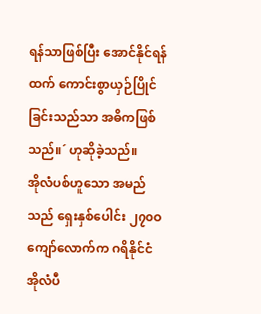ရန်သာဖြစ်ပြီး အောင်နိုင်ရန်ထက် ကောင်းစွာယှဉ်ပြိုင်ခြင်းသည်သာ အဓိကဖြစ်သည်။´ ဟုဆိုခဲ့သည်။
အိုလံပစ်ဟူသော အမည်သည် ရှေးနှစ်ပေါင်း ၂၇၀ဝ ကျော်လောက်က ဂရိနိုင်ငံ အိုလံပီ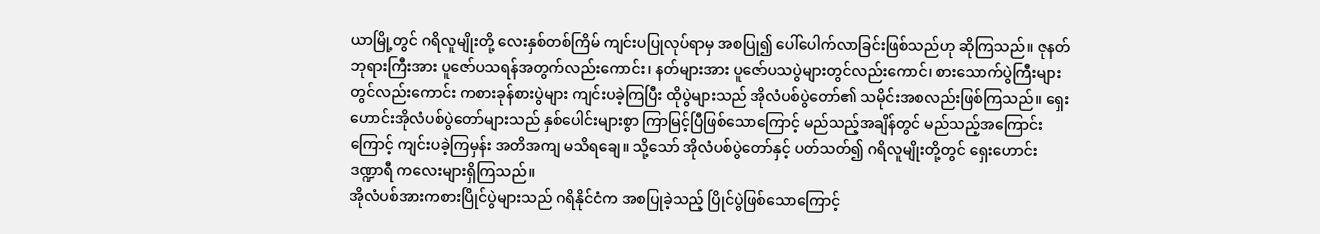ယာမြို့တွင် ဂရိလူမျိုးတို့ လေးနှစ်တစ်ကြိမ် ကျင်းပပြုလုပ်ရာမှ အစပြု၍ ပေါ်ပေါက်လာခြင်းဖြစ်သည်ဟု ဆိုကြသည်။ ဇုနတ်ဘုရားကြီးအား ပူဇော်ပသရန်အတွက်လည်းကောင်း၊ နတ်များအား ပူဇော်ပသပွဲများတွင်လည်းကောင်၊ စားသောက်ပွဲကြီးများတွင်လည်းကောင်း ကစားခုန်စားပွဲများ ကျင်းပခဲ့ကြပြီး ထိုပွဲများသည် အိုလံပစ်ပွဲတော်၏ သမိုင်းအစလည်းဖြစ်ကြသည်။ ရှေးဟောင်းအိုလံပစ်ပွဲတော်များသည် နှစ်ပေါင်းများစွာ ကြာမြင့်ပြီဖြစ်သောကြောင့် မည်သည့်အချိန်တွင် မည်သည့်အကြောင်းကြောင့် ကျင်းပခဲ့ကြမှန်း အတိအကျ မသိရချေ။ သို့သော် အိုလံပစ်ပွဲတော်နှင့် ပတ်သတ်၍ ဂရိလူမျိုးတို့တွင် ရှေးဟောင်းဒဏ္ဍာရီ ကလေးများရှိကြသည်။
အိုလံပစ်အားကစားပြိုင်ပွဲများသည် ဂရိနိုင်ငံက အစပြုခဲ့သည့် ပြိုင်ပွဲဖြစ်သောကြောင့်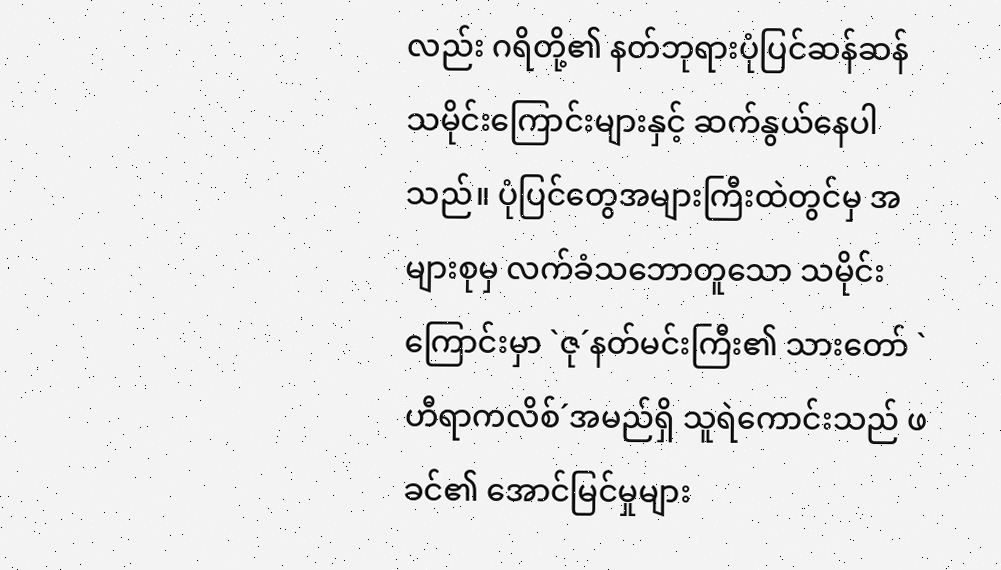လည်း ဂရိတို့၏ နတ်ဘုရားပုံပြင်ဆန်ဆန် သမိုင်းကြောင်းများနှင့် ဆက်နွယ်နေပါသည်။ ပုံပြင်တွေအများကြီးထဲတွင်မှ အများစုမှ လက်ခံသဘောတူသော သမိုင်းကြောင်းမှာ `ဇု´နတ်မင်းကြီး၏ သားတော် `ဟီရာကလိစ်´အမည်ရှိ သူရဲကောင်းသည် ဖခင်၏ အောင်မြင်မှုများ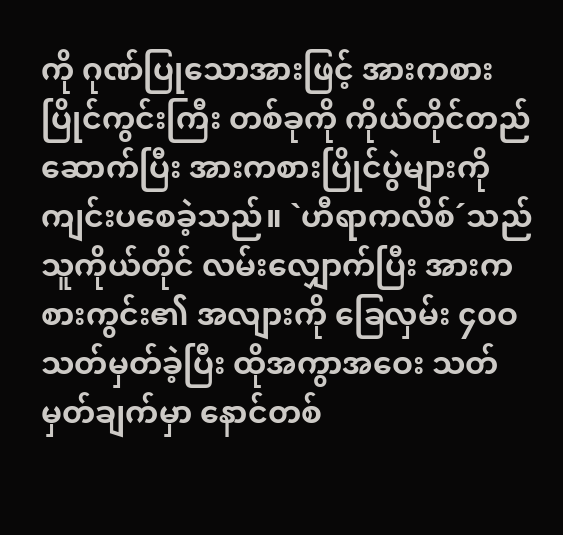ကို ဂုဏ်ပြုသောအားဖြင့် အားကစားပြိုင်ကွင်းကြီး တစ်ခုကို ကိုယ်တိုင်တည်ဆောက်ပြီး အားကစားပြိုင်ပွဲများကို ကျင်းပစေခဲ့သည်။ `ဟီရာကလိစ်´သည် သူကိုယ်တိုင် လမ်းလျှောက်ပြီး အားကစားကွင်း၏ အလျားကို ခြေလှမ်း ၄၀ဝ သတ်မှတ်ခဲ့ပြီး ထိုအကွာအဝေး သတ်မှတ်ချက်မှာ နောင်တစ်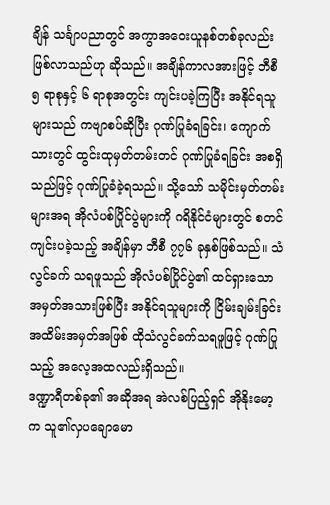ချိန် သင်္ချာပညာတွင် အကွာအဝေးယူနစ်တစ်ခုလည်း ဖြစ်လာသည်ဟု ဆိုသည်။ အချိန်ကာလအားဖြင့် ဘီစီ ၅ ရာစုနှင့် ၆ ရာစုအတွင်း ကျင်းပခဲ့ကြပြီး အနိုင်ရသူများသည် ကဗျာစပ်ဆိုပြီး ဂုဏ်ပြုခံရခြင်း၊ ကျောက်သားတွင် ထွင်းထုမှတ်တမ်းတင် ဂုဏ်ပြုခံရခြင်း အစရှိသည်ဖြင့် ဂုဏ်ပြုခံခဲ့ရသည်။ သို့သော် သမိုင်းမှတ်တမ်းများအရ အိုလံပစ်ပြိုင်ပွဲများကို ဂရိနိုင်ငံများတွင် စတင်ကျင်းပခဲ့သည့် အချိန်မှာ ဘီစီ ၇၇၆ ခုနှစ်ဖြစ်သည်။ သံလွင်ခက် သရဖူသည် အိုလံပစ်ပြိုင်ပွဲ၏ ထင်ရှားသော အမှတ်အသားဖြစ်ပြီး အနိုင်ရသူများကို ငြိမ်းချမ်းခြင်း အထိမ်းအမှတ်အဖြစ် ထိုသံလွင်ခက်သရဖူဖြင့် ဂုဏ်ပြုသည့် အလေ့အထလည်းရှိသည်။
ဒဏ္ဍာရီတစ်ခု၏ အဆိုအရ အဲလစ်ပြည့်ရှင် အိုနိုးမော့က သူ၏လှပချောမော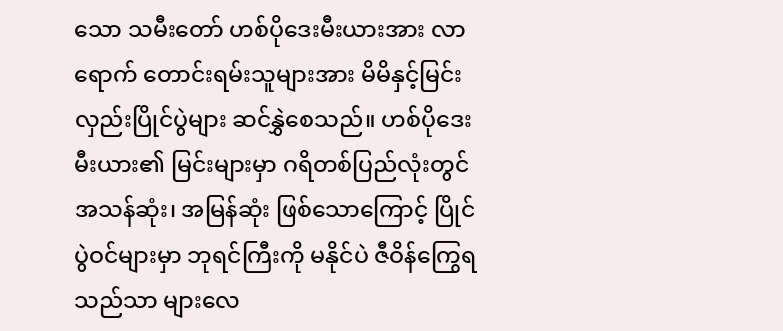သော သမီးတော် ဟစ်ပိုဒေးမီးယားအား လာရောက် တောင်းရမ်းသူများအား မိမိနှင့်မြင်းလှည်းပြိုင်ပွဲများ ဆင်နွှဲစေသည်။ ဟစ်ပိုဒေးမီးယား၏ မြင်းများမှာ ဂရိတစ်ပြည်လုံးတွင် အသန်ဆုံး၊ အမြန်ဆုံး ဖြစ်သောကြောင့် ပြိုင်ပွဲဝင်များမှာ ဘုရင်ကြီးကို မနိုင်ပဲ ဇီဝိန်ကြွေရသည်သာ များလေ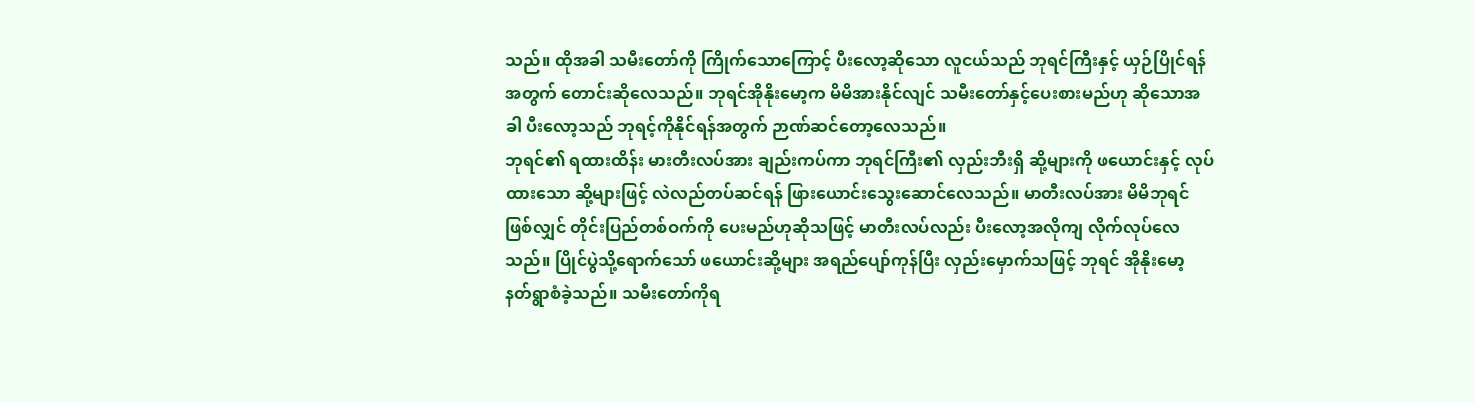သည်။ ထိုအခါ သမီးတော်ကို ကြိုက်သောကြောင့် ပီးလော့ဆိုသော လူငယ်သည် ဘုရင်ကြီးနှင့် ယှဉ်ပြိုင်ရန်အတွက် တောင်းဆိုလေသည်။ ဘုရင်အိုနိုးမော့က မိမိအားနိုင်လျင် သမီးတော်နှင့်ပေးစားမည်ဟု ဆိုသောအခါ ပီးလော့သည် ဘုရင့်ကိုနိုင်ရန်အတွက် ဉာဏ်ဆင်တော့လေသည်။
ဘုရင်၏ ရထားထိန်း မားတီးလပ်အား ချည်းကပ်ကာ ဘုရင်ကြီး၏ လှည်းဘီးရှိ ဆို့များကို ဖယောင်းနှင့် လုပ်ထားသော ဆို့များဖြင့် လဲလည်တပ်ဆင်ရန် ဖြားယောင်းသွေးဆောင်လေသည်။ မာတီးလပ်အား မိမိဘုရင်ဖြစ်လျှင် တိုင်းပြည်တစ်ဝက်ကို ပေးမည်ဟုဆိုသဖြင့် မာတီးလပ်လည်း ပီးလော့အလိုကျ လိုက်လုပ်လေသည်။ ပြိုင်ပွဲသို့ရောက်သော် ဖယောင်းဆို့များ အရည်ပျော်ကုန်ပြီး လှည်းမှောက်သဖြင့် ဘုရင် အိုနိုးမော့ နတ်ရွာစံခဲ့သည်။ သမီးတော်ကိုရ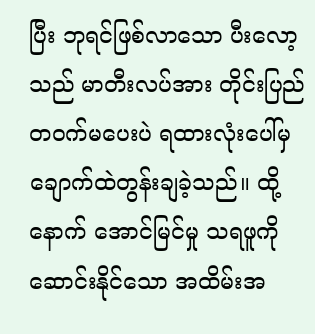ပြီး ဘုရင်ဖြစ်လာသော ပီးလော့သည် မာတီးလပ်အား တိုင်းပြည်တဝက်မပေးပဲ ရထားလုံးပေါ်မှ ချောက်ထဲတွန်းချခဲ့သည်။ ထို့နောက် အောင်မြင်မှု သရဖူကို ဆောင်းနိုင်သော အထိမ်းအ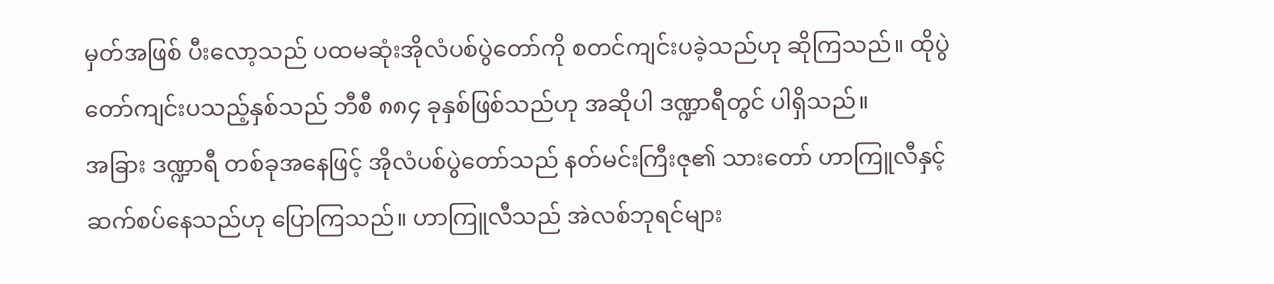မှတ်အဖြစ် ပီးလော့သည် ပထမဆုံးအိုလံပစ်ပွဲတော်ကို စတင်ကျင်းပခဲ့သည်ဟု ဆိုကြသည်။ ထိုပွဲတော်ကျင်းပသည့်နှစ်သည် ဘီစီ ၈၈၄ ခုနှစ်ဖြစ်သည်ဟု အဆိုပါ ဒဏ္ဍာရီတွင် ပါရှိသည်။
အခြား ဒဏ္ဍာရီ တစ်ခုအနေဖြင့် အိုလံပစ်ပွဲတော်သည် နတ်မင်းကြီးဇု၏ သားတော် ဟာကြူလီနှင့် ဆက်စပ်နေသည်ဟု ပြောကြသည်။ ဟာကြူလီသည် အဲလစ်ဘုရင်များ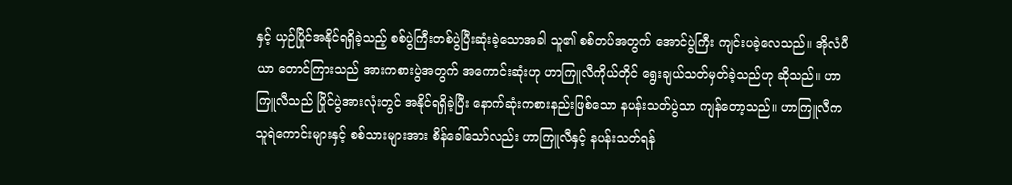နှင့် ယှဉ်ပြိုင်အနိုင်ရရှိခဲ့သည့် စစ်ပွဲကြီးတစ်ပွဲပြီးဆုံးခဲ့သောအခါ သူ၏ စစ်တပ်အတွက် အောင်ပွဲကြီး ကျင်းပခဲ့လေသည်။ အိုလံပီယာ တောင်ကြားသည် အားကစားပွဲအတွက် အကောင်းဆုံးဟု ဟာကြူလီကိုယ်တိုင် ရွေးချယ်သတ်မှတ်ခဲ့သည်ဟု ဆိုသည်။ ဟာကြူလီသည် ပြိုင်ပွဲအားလုံးတွင် အနိုင်ရရှိခဲ့ပြီး နောက်ဆုံးကစားနည်းဖြစ်သော နပန်းသတ်ပွဲသာ ကျန်တော့သည်။ ဟာကြူလီက သူရဲကောင်းများနှင့် စစ်သားများအား စိန်ခေါ်သော်လည်း ဟာကြူလီနှင့် နပန်းသတ်ရန်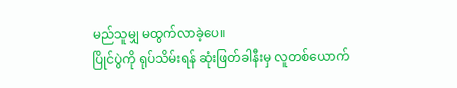မည်သူမျှ မထွက်လာခဲ့ပေ။
ပြိုင်ပွဲကို ရုပ်သိမ်းရန် ဆုံးဖြတ်ခါနီးမှ လူတစ်ယောက်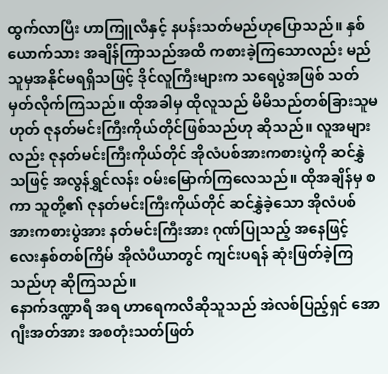ထွက်လာပြီး ဟာကြူလီနှင့် နပန်းသတ်မည်ဟုပြောသည်။ နှစ်ယောက်သား အချိန်ကြာသည်အထိ ကစားခဲ့ကြသောလည်း မည်သူမှအနိုင်မရရှိသဖြင့် ဒိုင်လူကြီးများက သရေပွဲအဖြစ် သတ်မှတ်လိုက်ကြသည်။ ထိုအခါမှ ထိုလူသည် မိမိသည်တစ်ခြားသူမဟုတ် ဇုနတ်မင်းကြီးကိုယ်တိုင်ဖြစ်သည်ဟု ဆိုသည်။ လူအများလည်း ဇုနတ်မင်းကြီးကိုယ်တိုင် အိုလံပစ်အားကစားပွဲကို ဆင်နွှဲသဖြင့် အလွန်ရွှင်လန်း ဝမ်းမြောက်ကြလေသည်။ ထိုအချိန်မှ စကာ သူတို့၏ ဇုနတ်မင်းကြီးကိုယ်တိုင် ဆင်နွှဲခဲ့သော အိုလံပစ် အားကစားပွဲအား နတ်မင်းကြီးအား ဂုဏ်ပြုသည့် အနေဖြင့် လေးနှစ်တစ်ကြိမ် အိုလံပီယာတွင် ကျင်းပရန် ဆုံးဖြတ်ခဲ့ကြသည်ဟု ဆိုကြသည်။
နောက်ဒဏ္ဍာရီ အရ ဟာရေကလိဆိုသူသည် အဲလစ်ပြည့်ရှင် အောဂျီးအတ်အား အစတုံးသတ်ဖြတ်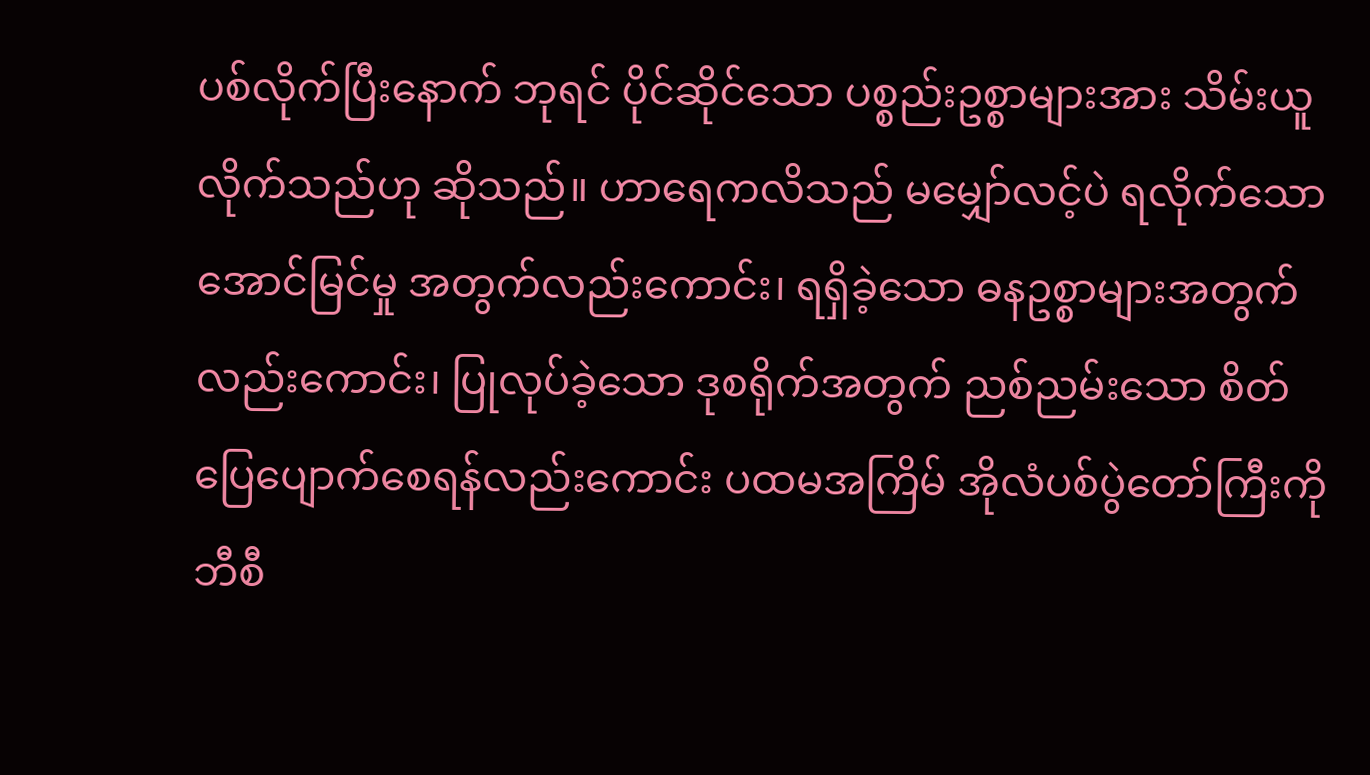ပစ်လိုက်ပြီးနောက် ဘုရင် ပိုင်ဆိုင်သော ပစ္စည်းဥစ္စာများအား သိမ်းယူလိုက်သည်ဟု ဆိုသည်။ ဟာရေကလိသည် မမျှော်လင့်ပဲ ရလိုက်သော အောင်မြင်မှု အတွက်လည်းကောင်း၊ ရရှိခဲ့သော ဓနဥစ္စာများအတွက် လည်းကောင်း၊ ပြုလုပ်ခဲ့သော ဒုစရိုက်အတွက် ညစ်ညမ်းသော စိတ်ပြေပျောက်စေရန်လည်းကောင်း ပထမအကြိမ် အိုလံပစ်ပွဲတော်ကြီးကို ဘီစီ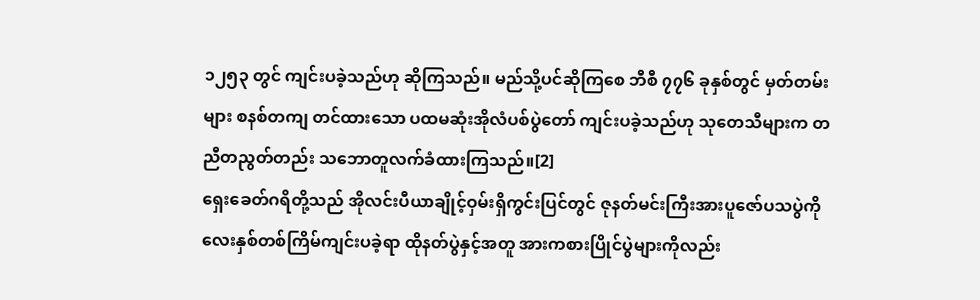၁၂၅၃ တွင် ကျင်းပခဲ့သည်ဟု ဆိုကြသည်။ မည်သို့ပင်ဆိုကြစေ ဘီစီ ၇၇၆ ခုနှစ်တွင် မှတ်တမ်းများ စနစ်တကျ တင်ထားသော ပထမဆုံးအိုလံပစ်ပွဲတော် ကျင်းပခဲ့သည်ဟု သုတေသီများက တညီတညွတ်တည်း သဘောတူလက်ခံထားကြသည်။[2]
ရှေးခေတ်ဂရိတို့သည် အိုလင်းပီယာချိုင့်ဝှမ်းရှိကွင်းပြင်တွင် ဇုနတ်မင်းကြီးအားပူဇော်ပသပွဲကို လေးနှစ်တစ်ကြိမ်ကျင်းပခဲ့ရာ ထိုနတ်ပွဲနှင့်အတူ အားကစားပြိုင်ပွဲများကိုလည်း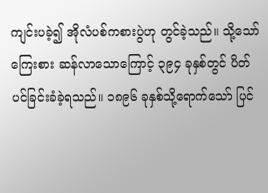ကျင်းပခဲ့၍ အိုလံပစ်ကစားပွဲဟု တွင်ခဲ့သည်။ သို့သော် ကြေးစား ဆန်လာသောကြောင့် ၃၉၄ ခုနှစ်တွင် ပိတ်ပင်ခြင်းခံခဲ့ရသည်။ ၁၈၉၆ ခုနှစ်သို့ရောက်သော် ပြင်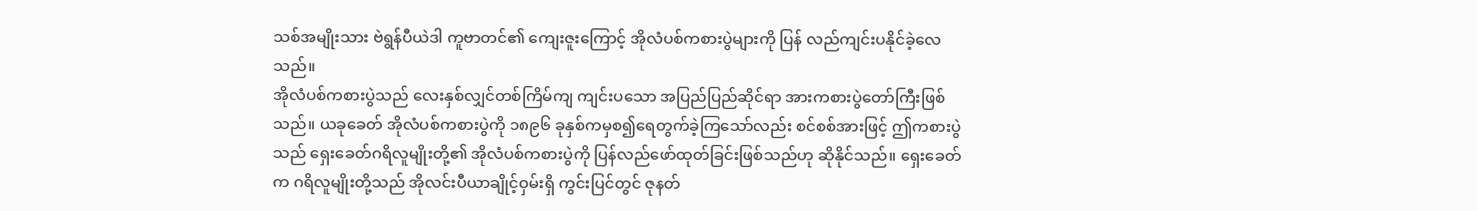သစ်အမျိုးသား ဗဲရွန်ပီယဲဒါ ကူဗာတင်၏ ကျေးဇူးကြောင့် အိုလံပစ်ကစားပွဲများကို ပြန် လည်ကျင်းပနိုင်ခဲ့လေသည်။
အိုလံပစ်ကစားပွဲသည် လေးနှစ်လျှင်တစ်ကြိမ်ကျ ကျင်းပသော အပြည်ပြည်ဆိုင်ရာ အားကစားပွဲတော်ကြီးဖြစ်သည်။ ယခုခေတ် အိုလံပစ်ကစားပွဲကို ၁၈၉၆ ခုနှစ်ကမှစ၍ရေတွက်ခဲ့ကြသော်လည်း စင်စစ်အားဖြင့် ဤကစားပွဲသည် ရှေးခေတ်ဂရိလူမျိုးတို့၏ အိုလံပစ်ကစားပွဲကို ပြန်လည်ဖော်ထုတ်ခြင်းဖြစ်သည်ဟု ဆိုနိုင်သည်။ ရှေးခေတ်က ဂရိလူမျိုးတို့သည် အိုလင်းပီယာချိုင့်ဝှမ်းရှိ ကွင်းပြင်တွင် ဇုနတ်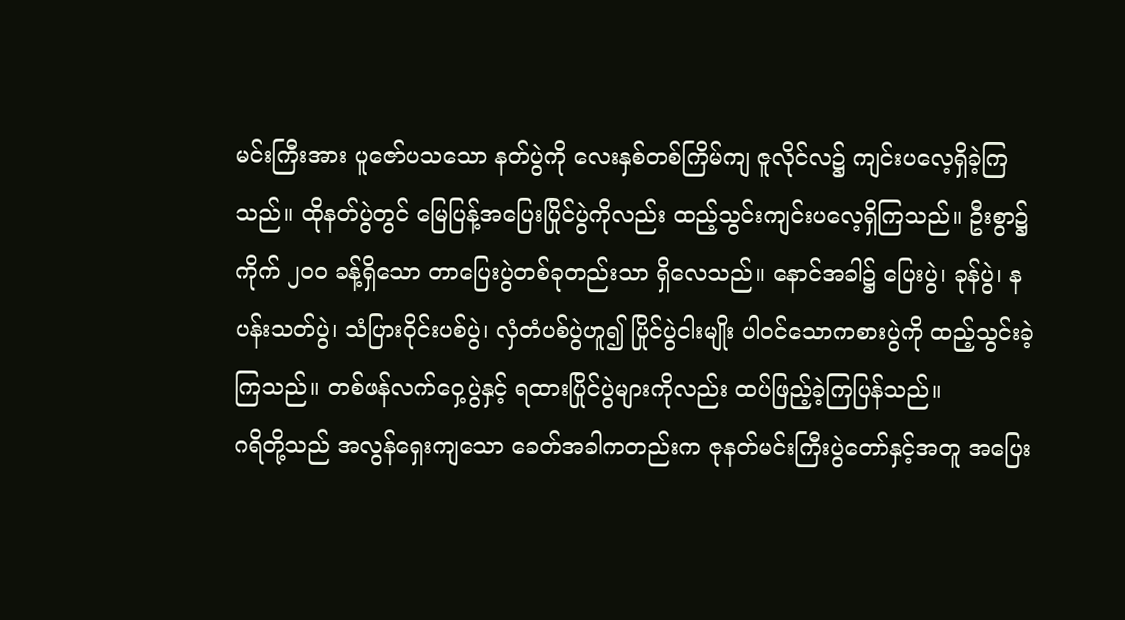မင်းကြီးအား ပူဇော်ပသသော နတ်ပွဲကို လေးနှစ်တစ်ကြိမ်ကျ ဇူလိုင်လ၌ ကျင်းပလေ့ရှိခဲ့ကြသည်။ ထိုနတ်ပွဲတွင် မြေပြန့်အပြေးပြိုင်ပွဲကိုလည်း ထည့်သွင်းကျင်းပလေ့ရှိကြသည်။ ဦးစွာ၌ ကိုက် ၂ဝဝ ခန့်ရှိသော တာပြေးပွဲတစ်ခုတည်းသာ ရှိလေသည်။ နောင်အခါ၌ ပြေးပွဲ၊ ခုန်ပွဲ၊ နပန်းသတ်ပွဲ၊ သံပြားဝိုင်းပစ်ပွဲ၊ လှံတံပစ်ပွဲဟူ၍ ပြိုင်ပွဲငါးမျိုး ပါဝင်သောကစားပွဲကို ထည့်သွင်းခဲ့ကြသည်။ တစ်ဖန်လက်ဝှေ့ပွဲနှင့် ရထားပြိုင်ပွဲများကိုလည်း ထပ်ဖြည့်ခဲ့ကြပြန်သည်။
ဂရိတို့သည် အလွန်ရှေးကျသော ခေတ်အခါကတည်းက ဇုနတ်မင်းကြီးပွဲတော်နှင့်အတူ အပြေး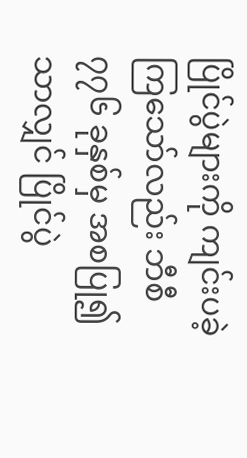ပြိုင်ပွဲများကို ကျင်းပခဲ့ကြသော်လည်း ဘီစီ ၇၇၆ ခုနှစ်မှ အစပြု၍သာလျှင် ပြိုင်ပွဲ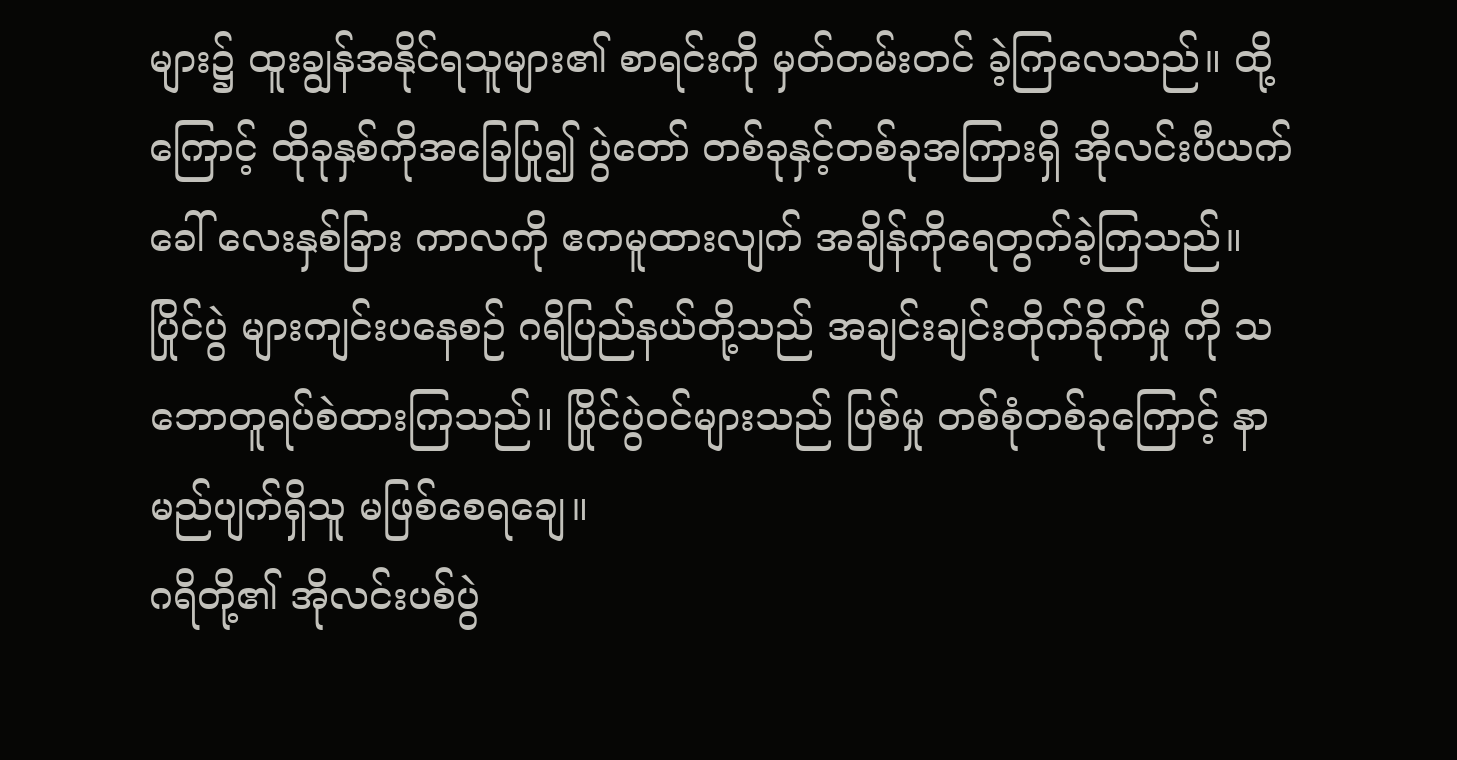များ၌ ထူးချွန်အနိုင်ရသူများ၏ စာရင်းကို မှတ်တမ်းတင် ခဲ့ကြလေသည်။ ထို့ကြောင့် ထိုခုနှစ်ကိုအခြေပြု၍ ပွဲတော် တစ်ခုနှင့်တစ်ခုအကြားရှိ အိုလင်းပီယက် ခေါ် လေးနှစ်ခြား ကာလကို ဧကမူထားလျက် အချိန်ကိုရေတွက်ခဲ့ကြသည်။ ပြိုင်ပွဲ များကျင်းပနေစဉ် ဂရိပြည်နယ်တို့သည် အချင်းချင်းတိုက်ခိုက်မှု ကို သဘောတူရပ်စဲထားကြသည်။ ပြိုင်ပွဲဝင်များသည် ပြစ်မှု တစ်စုံတစ်ခုကြောင့် နာမည်ပျက်ရှိသူ မဖြစ်စေရချေ။
ဂရိတို့၏ အိုလင်းပစ်ပွဲ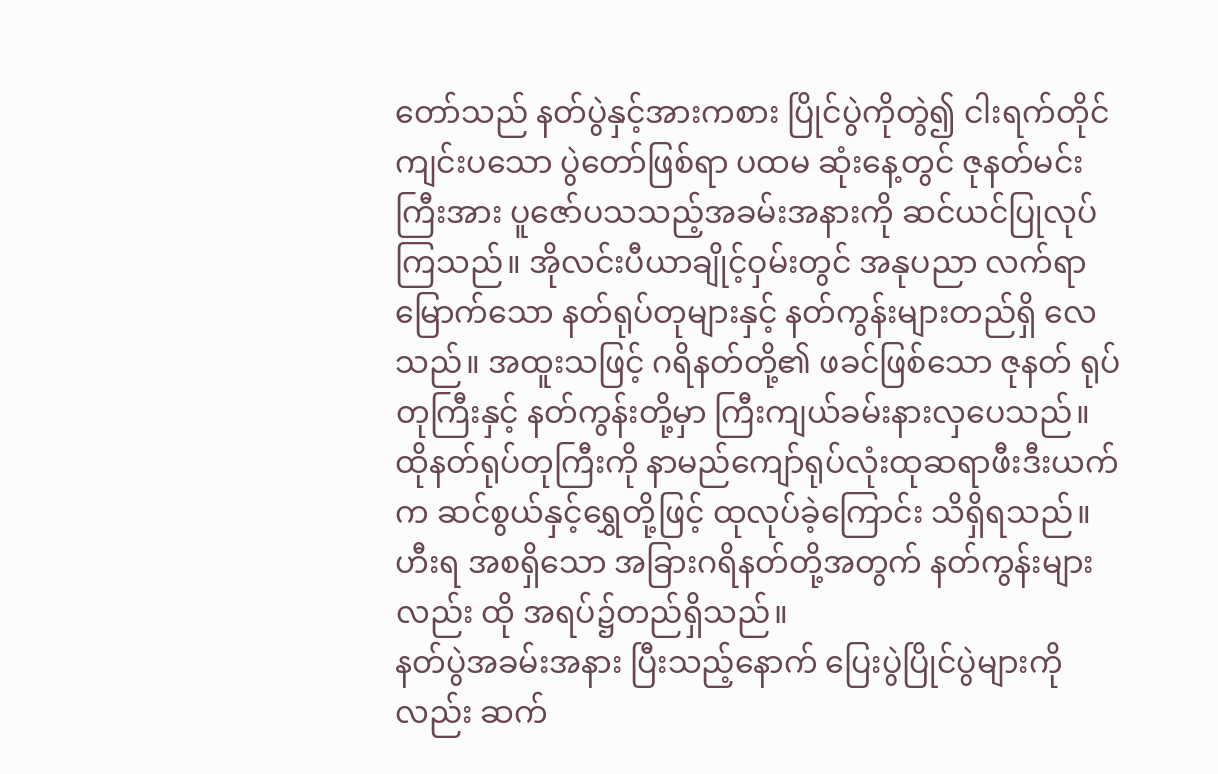တော်သည် နတ်ပွဲနှင့်အားကစား ပြိုင်ပွဲကိုတွဲ၍ ငါးရက်တိုင်ကျင်းပသော ပွဲတော်ဖြစ်ရာ ပထမ ဆုံးနေ့တွင် ဇုနတ်မင်းကြီးအား ပူဇော်ပသသည့်အခမ်းအနားကို ဆင်ယင်ပြုလုပ်ကြသည်။ အိုလင်းပီယာချိုင့်ဝှမ်းတွင် အနုပညာ လက်ရာမြောက်သော နတ်ရုပ်တုများနှင့် နတ်ကွန်းများတည်ရှိ လေသည်။ အထူးသဖြင့် ဂရိနတ်တို့၏ ဖခင်ဖြစ်သော ဇုနတ် ရုပ်တုကြီးနှင့် နတ်ကွန်းတို့မှာ ကြီးကျယ်ခမ်းနားလှပေသည်။ ထိုနတ်ရုပ်တုကြီးကို နာမည်ကျော်ရုပ်လုံးထုဆရာဖီးဒီးယက်က ဆင်စွယ်နှင့်ရွှေတို့ဖြင့် ထုလုပ်ခဲ့ကြောင်း သိရှိရသည်။ ဟီးရ အစရှိသော အခြားဂရိနတ်တို့အတွက် နတ်ကွန်းများလည်း ထို အရပ်၌တည်ရှိသည်။
နတ်ပွဲအခမ်းအနား ပြီးသည့်နောက် ပြေးပွဲပြိုင်ပွဲများကို
လည်း ဆက်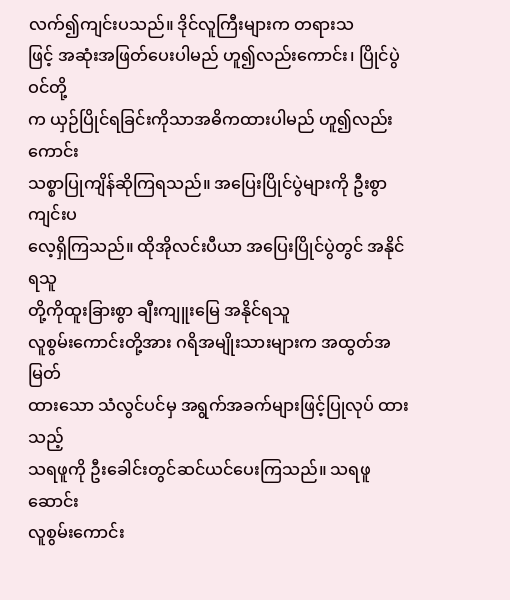လက်၍ကျင်းပသည်။ ဒိုင်လူကြီးများက တရားသ
ဖြင့် အဆုံးအဖြတ်ပေးပါမည် ဟူ၍လည်းကောင်း၊ ပြိုင်ပွဲဝင်တို့
က ယှဉ်ပြိုင်ရခြင်းကိုသာအဓိကထားပါမည် ဟူ၍လည်းကောင်း
သစ္စာပြုကျိန်ဆိုကြရသည်။ အပြေးပြိုင်ပွဲများကို ဦးစွာကျင်းပ
လေ့ရှိကြသည်။ ထိုအိုလင်းပီယာ အပြေးပြိုင်ပွဲတွင် အနိုင်ရသူ
တို့ကိုထူးခြားစွာ ချီးကျူးမြေ အနိုင်ရသူ
လူစွမ်းကောင်းတို့အား ဂရိအမျိုးသားများက အထွတ်အမြတ်
ထားသော သံလွင်ပင်မှ အရွက်အခက်များဖြင့်ပြုလုပ် ထားသည့်
သရဖူကို ဦးခေါင်းတွင်ဆင်ယင်ပေးကြသည်။ သရဖူဆောင်း
လူစွမ်းကောင်း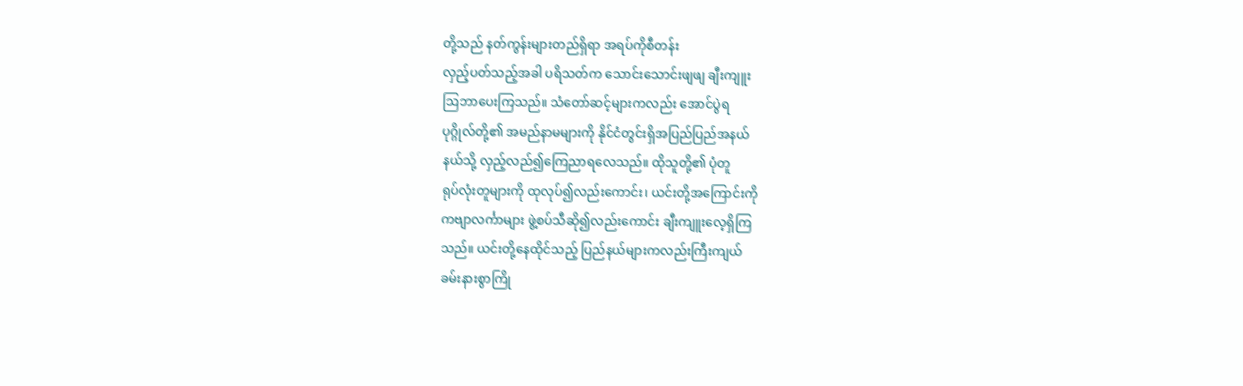တို့သည် နတ်ကွန်းများတည်ရှိရာ အရပ်ကိုစီတန်း
လှည့်ပတ်သည့်အခါ ပရိသတ်က သောင်းသောင်းဖျဖျ ချီးကျူး
ဩဘာပေးကြသည်။ သံတော်ဆင့်များကလည်း အောင်ပွဲရ
ပုဂ္ဂိုလ်တို့၏ အမည်နာမများကို နိုင်ငံတွင်းရှိအပြည်ပြည်အနယ်
နယ်သို့ လှည့်လည်၍ကြေညာရလေသည်။ ထိုသူတို့၏ ပုံတူ
ရုပ်လုံးတူများကို ထုလုပ်၍လည်းကောင်း၊ ယင်းတို့အကြောင်းကို
ကဗျာလင်္ကာများ ဖွဲ့စပ်သီဆို၍လည်းကောင်း ချီးကျူးလေ့ရှိကြ
သည်။ ယင်းတို့နေထိုင်သည့် ပြည်နယ်များကလည်းကြီးကျယ်
ခမ်းနားစွာကြို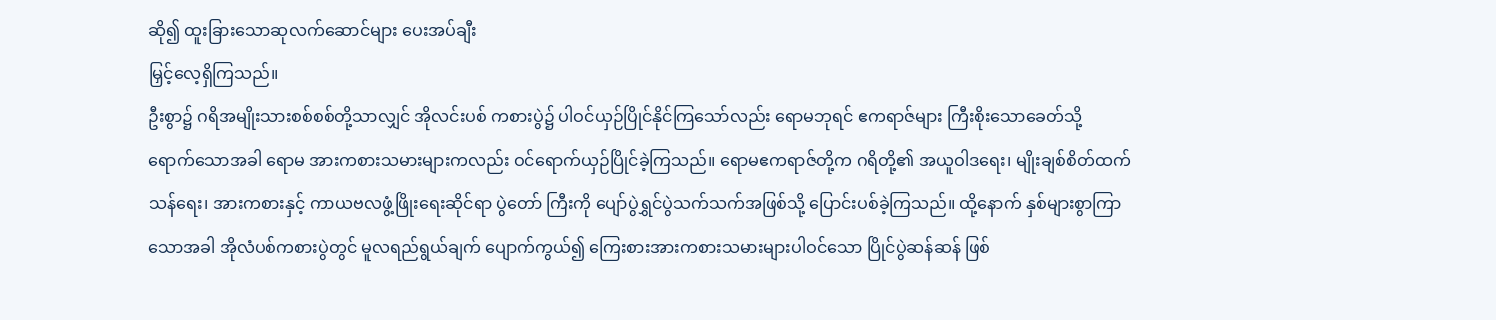ဆို၍ ထူးခြားသောဆုလက်ဆောင်များ ပေးအပ်ချီး
မြှင့်လေ့ရှိကြသည်။
ဦးစွာ၌ ဂရိအမျိုးသားစစ်စစ်တို့သာလျှင် အိုလင်းပစ် ကစားပွဲ၌ ပါဝင်ယှဉ်ပြိုင်နိုင်ကြသော်လည်း ရောမဘုရင် ဧကရာဇ်များ ကြီးစိုးသောခေတ်သို့ ရောက်သောအခါ ရောမ အားကစားသမားများကလည်း ဝင်ရောက်ယှဉ်ပြိုင်ခဲ့ကြသည်။ ရောမဧကရာဇ်တို့က ဂရိတို့၏ အယူဝါဒရေး၊ မျိုးချစ်စိတ်ထက် သန်ရေး၊ အားကစားနှင့် ကာယဗလဖွံ့ဖြိုးရေးဆိုင်ရာ ပွဲတော် ကြီးကို ပျော်ပွဲရွှင်ပွဲသက်သက်အဖြစ်သို့ ပြောင်းပစ်ခဲ့ကြသည်။ ထို့နောက် နှစ်များစွာကြာသောအခါ အိုလံပစ်ကစားပွဲတွင် မူလရည်ရွယ်ချက် ပျောက်ကွယ်၍ ကြေးစားအားကစားသမားများပါဝင်သော ပြိုင်ပွဲဆန်ဆန် ဖြစ်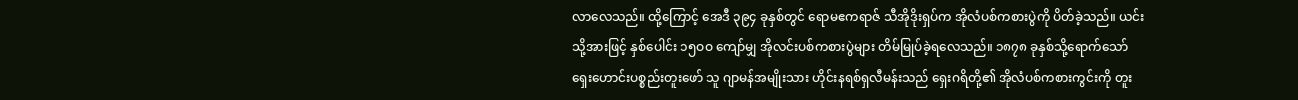လာလေသည်။ ထို့ကြောင့် အေဒီ ၃၉၄ ခုနှစ်တွင် ရောမဧကရာဇ် သီအိုဒိုးရှပ်က အိုလံပစ်ကစားပွဲကို ပိတ်ခဲ့သည်။ ယင်းသို့အားဖြင့် နှစ်ပေါင်း ၁၅ဝဝ ကျော်မျှ အိုလင်းပစ်ကစားပွဲများ တိမ်မြုပ်ခဲ့ရလေသည်။ ၁၈၇၈ ခုနှစ်သို့ရောက်သော် ရှေးဟောင်းပစ္စည်းတူးဖော် သူ ဂျာမန်အမျိုးသား ဟိုင်းနရစ်ရှလီမန်းသည် ရှေးဂရိတို့၏ အိုလံပစ်ကစားကွင်းကို တူး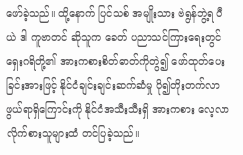ဖော်ခဲ့သည်။ ထို့နောက် ပြင်သစ် အမျိုးသား ဗဲရွန်ဘွဲ့ရ ပီယဲ ဒါ ကူဗာတင် ဆိုသူက ခေတ် ပညာသင်ကြားရေးတွင် ရှေးဂရိတို့၏ အားကစားစိတ်ဓာတ်ကိုတွဲ၍ ဖော်ထုတ်ပေးခြင်းအားဖြင့် နိုင်ငံချင်းချင်းဆက်ဆံမှု ပို၍တိုးတက်လာဖွယ်ရာရှိကြောင်းကို နိုင်ငံအသီးသီးရှိ အားကစား လေ့လာလိုက်စားသူများထံ တင်ပြခဲ့သည်။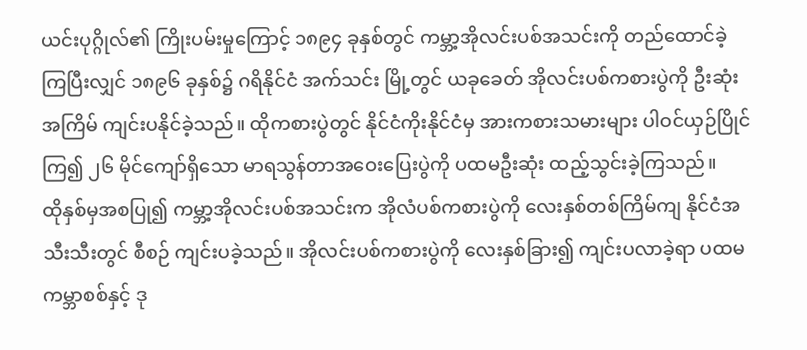ယင်းပုဂ္ဂိုလ်၏ ကြိုးပမ်းမှုကြောင့် ၁၈၉၄ ခုနှစ်တွင် ကမ္ဘာ့အိုလင်းပစ်အသင်းကို တည်ထောင်ခဲ့ကြပြီးလျှင် ၁၈၉၆ ခုနှစ်၌ ဂရိနိုင်ငံ အက်သင်း မြို့တွင် ယခုခေတ် အိုလင်းပစ်ကစားပွဲကို ဦးဆုံးအကြိမ် ကျင်းပနိုင်ခဲ့သည်။ ထိုကစားပွဲတွင် နိုင်ငံကိုးနိုင်ငံမှ အားကစားသမားများ ပါဝင်ယှဉ်ပြိုင်ကြ၍ ၂၆ မိုင်ကျော်ရှိသော မာရသွန်တာအဝေးပြေးပွဲကို ပထမဦးဆုံး ထည့်သွင်းခဲ့ကြသည်။
ထိုနှစ်မှအစပြု၍ ကမ္ဘာ့အိုလင်းပစ်အသင်းက အိုလံပစ်ကစားပွဲကို လေးနှစ်တစ်ကြိမ်ကျ နိုင်ငံအသီးသီးတွင် စီစဉ် ကျင်းပခဲ့သည်။ အိုလင်းပစ်ကစားပွဲကို လေးနှစ်ခြား၍ ကျင်းပလာခဲ့ရာ ပထမ ကမ္ဘာစစ်နှင့် ဒု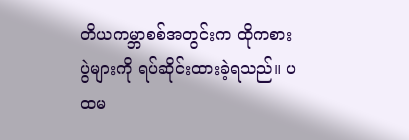တိယကမ္ဘာစစ်အတွင်းက ထိုကစားပွဲများကို ရပ်ဆိုင်းထားခဲ့ရသည်။ ပထမ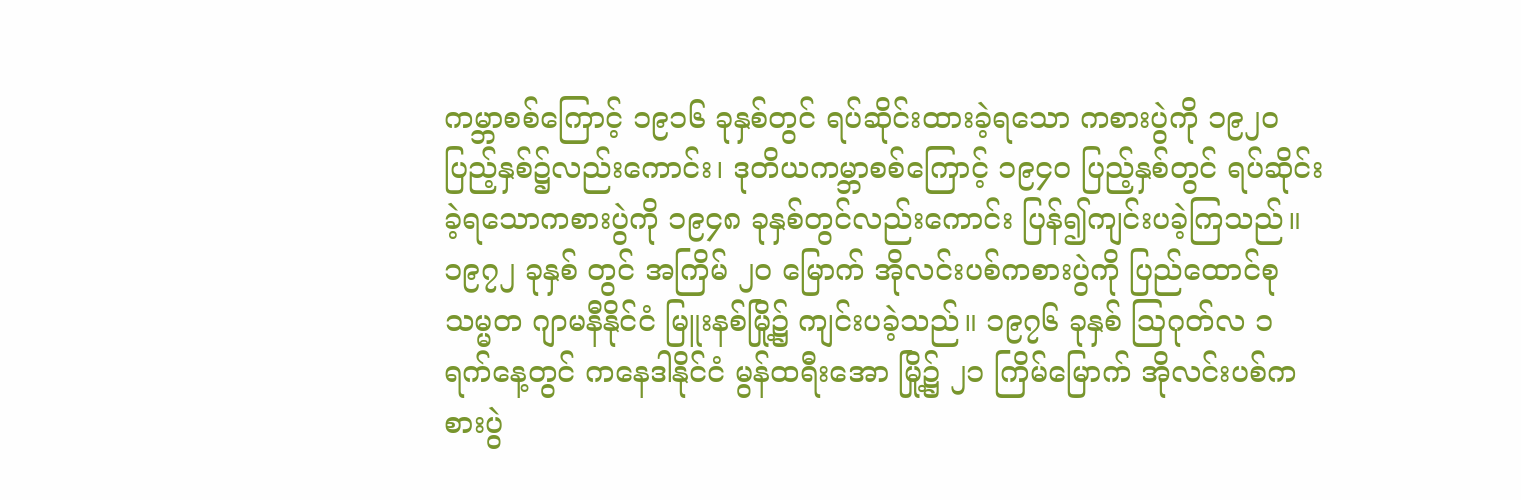ကမ္ဘာစစ်ကြောင့် ၁၉၁၆ ခုနှစ်တွင် ရပ်ဆိုင်းထားခဲ့ရသော ကစားပွဲကို ၁၉၂ဝ ပြည့်နှစ်၌လည်းကောင်း၊ ဒုတိယကမ္ဘာစစ်ကြောင့် ၁၉၄ဝ ပြည့်နှစ်တွင် ရပ်ဆိုင်းခဲ့ရသောကစားပွဲကို ၁၉၄၈ ခုနှစ်တွင်လည်းကောင်း ပြန်၍ကျင်းပခဲ့ကြသည်။ ၁၉၇၂ ခုနှစ် တွင် အကြိမ် ၂ဝ မြောက် အိုလင်းပစ်ကစားပွဲကို ပြည်ထောင်စုသမ္မတ ဂျာမနီနိုင်ငံ မြူးနစ်မြို့၌ ကျင်းပခဲ့သည်။ ၁၉၇၆ ခုနှစ် ဩဂုတ်လ ၁ ရက်နေ့တွင် ကနေဒါနိုင်ငံ မွန်ထရီးအော မြို့၌ ၂၁ ကြိမ်မြောက် အိုလင်းပစ်ကစားပွဲ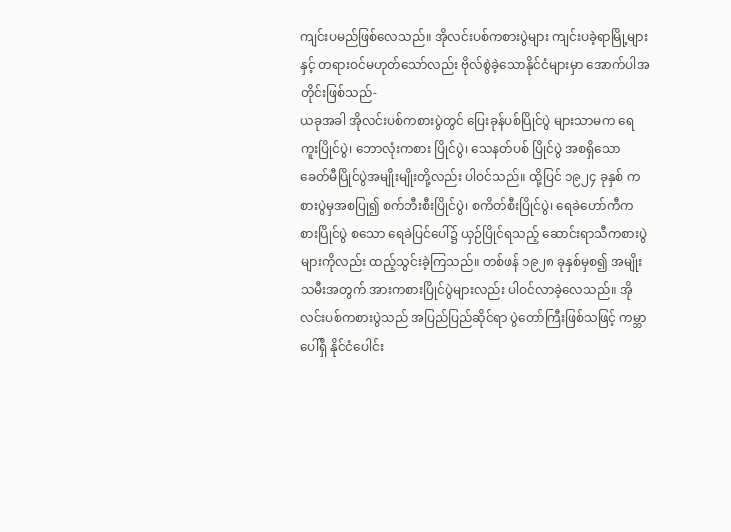ကျင်းပမည်ဖြစ်လေသည်။ အိုလင်းပစ်ကစားပွဲများ ကျင်းပခဲ့ရာမြို့များနှင့် တရားဝင်မဟုတ်သော်လည်း ဗိုလ်စွဲခဲ့သောနိုင်ငံများမှာ အောက်ပါအတိုင်းဖြစ်သည်-
ယခုအခါ အိုလင်းပစ်ကစားပွဲတွင် ပြေးခုန်ပစ်ပြိုင်ပွဲ များသာမက ရေကူးပြိုင်ပွဲ၊ ဘောလုံးကစား ပြိုင်ပွဲ၊ သေနတ်ပစ် ပြိုင်ပွဲ အစရှိသော ခေတ်မီပြိုင်ပွဲအမျိုးမျိုးတို့လည်း ပါဝင်သည်။ ထို့ပြင် ၁၉၂၄ ခုနှစ် ကစားပွဲမှအစပြု၍ စက်ဘီးစီးပြိုင်ပွဲ၊ စကိတ်စီးပြိုင်ပွဲ၊ ရေခဲဟော်ကီကစားပြိုင်ပွဲ စသော ရေခဲပြင်ပေါ်၌ ယှဉ်ပြိုင်ရသည့် ဆောင်းရာသီကစားပွဲများကိုလည်း ထည့်သွင်းခဲ့ကြသည်။ တစ်ဖန် ၁၉၂၈ ခုနှစ်မှစ၍ အမျိုးသမီးအတွက် အားကစားပြိုင်ပွဲများလည်း ပါဝင်လာခဲ့လေသည်။ အိုလင်းပစ်ကစားပွဲသည် အပြည်ပြည်ဆိုင်ရာ ပွဲတော်ကြီးဖြစ်သဖြင့် ကမ္ဘာပေါ်ရှိ နိုင်ငံပေါင်း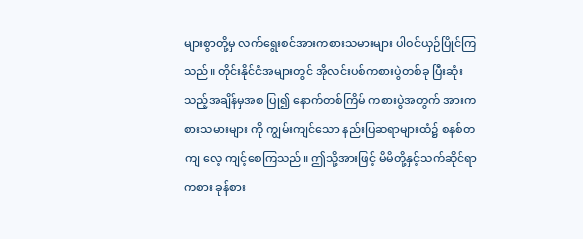များစွာတို့မှ လက်ရွေးစင်အားကစားသမားများ ပါဝင်ယှဉ်ပြိုင်ကြသည်။ တိုင်းနိုင်ငံအများတွင် အိုလင်းပစ်ကစားပွဲတစ်ခု ပြီးဆုံးသည့်အချိန်မှအစ ပြု၍ နောက်တစ်ကြိမ် ကစားပွဲအတွက် အားကစားသမားများ ကို ကျွမ်းကျင်သော နည်းပြဆရာများထံ၌ စနစ်တကျ လေ့ ကျင့်စေကြသည်။ ဤသို့အားဖြင့် မိမိတို့နှင့်သက်ဆိုင်ရာ ကစား ခုန်စား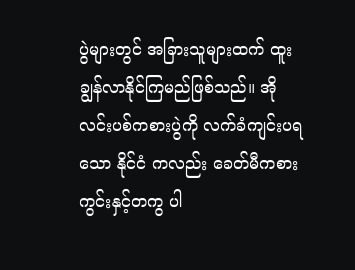ပွဲများတွင် အခြားသူများထက် ထူးချွန်လာနိုင်ကြမည်ဖြစ်သည်။ အိုလင်းပစ်ကစားပွဲကို လက်ခံကျင်းပရသော နိုင်ငံ ကလည်း ခေတ်မီကစားကွင်းနှင့်တကွ ပါ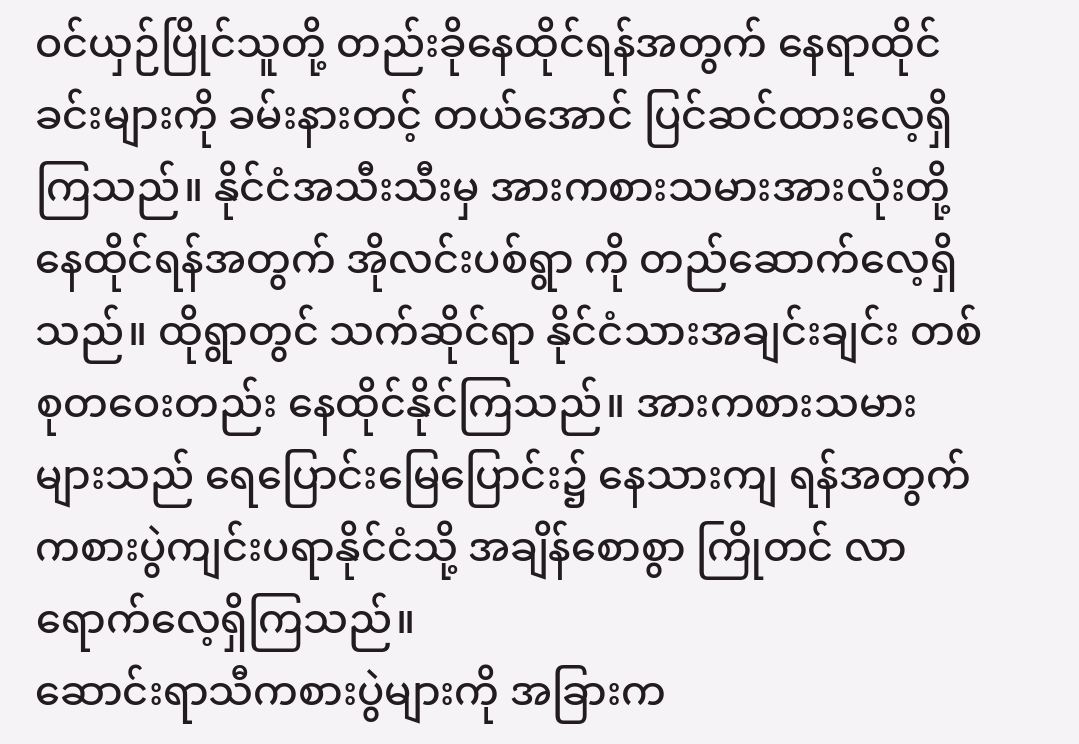ဝင်ယှဉ်ပြိုင်သူတို့ တည်းခိုနေထိုင်ရန်အတွက် နေရာထိုင်ခင်းများကို ခမ်းနားတင့် တယ်အောင် ပြင်ဆင်ထားလေ့ရှိကြသည်။ နိုင်ငံအသီးသီးမှ အားကစားသမားအားလုံးတို့ နေထိုင်ရန်အတွက် အိုလင်းပစ်ရွာ ကို တည်ဆောက်လေ့ရှိသည်။ ထိုရွာတွင် သက်ဆိုင်ရာ နိုင်ငံသားအချင်းချင်း တစ်စုတဝေးတည်း နေထိုင်နိုင်ကြသည်။ အားကစားသမားများသည် ရေပြောင်းမြေပြောင်း၌ နေသားကျ ရန်အတွက် ကစားပွဲကျင်းပရာနိုင်ငံသို့ အချိန်စောစွာ ကြိုတင် လာရောက်လေ့ရှိကြသည်။
ဆောင်းရာသီကစားပွဲများကို အခြားက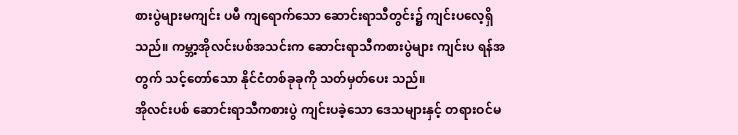စားပွဲများမကျင်း ပမီ ကျရောက်သော ဆောင်းရာသီတွင်း၌ ကျင်းပလေ့ရှိသည်။ ကမ္ဘာ့အိုလင်းပစ်အသင်းက ဆောင်းရာသီကစားပွဲများ ကျင်းပ ရန်အတွက် သင့်တော်သော နိုင်ငံတစ်ခုခုကို သတ်မှတ်ပေး သည်။
အိုလင်းပစ် ဆောင်းရာသီကစားပွဲ ကျင်းပခဲ့သော ဒေသများနှင့် တရားဝင်မ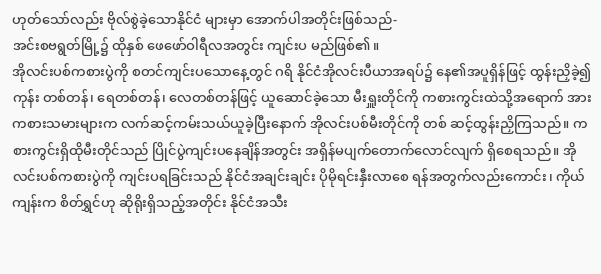ဟုတ်သော်လည်း ဗိုလ်စွဲခဲ့သောနိုင်ငံ များမှာ အောက်ပါအတိုင်းဖြစ်သည်-
အင်းစဗရွတ်မြို့၌ ထိုနှစ် ဖေဖော်ဝါရီလအတွင်း ကျင်းပ မည်ဖြစ်၏။
အိုလင်းပစ်ကစားပွဲကို စတင်ကျင်းပသောနေ့တွင် ဂရိ နိုင်ငံအိုလင်းပီယာအရပ်၌ နေ၏အပူရှိန်ဖြင့် ထွန်းညှိခဲ့၍ ကုန်း တစ်တန်၊ ရေတစ်တန်၊ လေတစ်တန်ဖြင့် ယူဆောင်ခဲ့သော မီးရှူးတိုင်ကို ကစားကွင်းထဲသို့အရောက် အားကစားသမားများက လက်ဆင့်ကမ်းသယ်ယူခဲ့ပြီးနောက် အိုလင်းပစ်မီးတိုင်ကို တစ် ဆင့်ထွန်းညှိကြသည်။ ကစားကွင်းရှိထိုမီးတိုင်သည် ပြိုင်ပွဲကျင်းပနေချိန်အတွင်း အရှိန်မပျက်တောက်လောင်လျက် ရှိစေရသည်။ အိုလင်းပစ်ကစားပွဲကို ကျင်းပရခြင်းသည် နိုင်ငံအချင်းချင်း ပိုမိုရင်းနှီးလာစေ ရန်အတွက်လည်းကောင်း၊ ကိုယ်ကျန်းက စိတ်ရွှင်ဟု ဆိုရိုးရှိသည့်အတိုင်း နိုင်ငံအသီး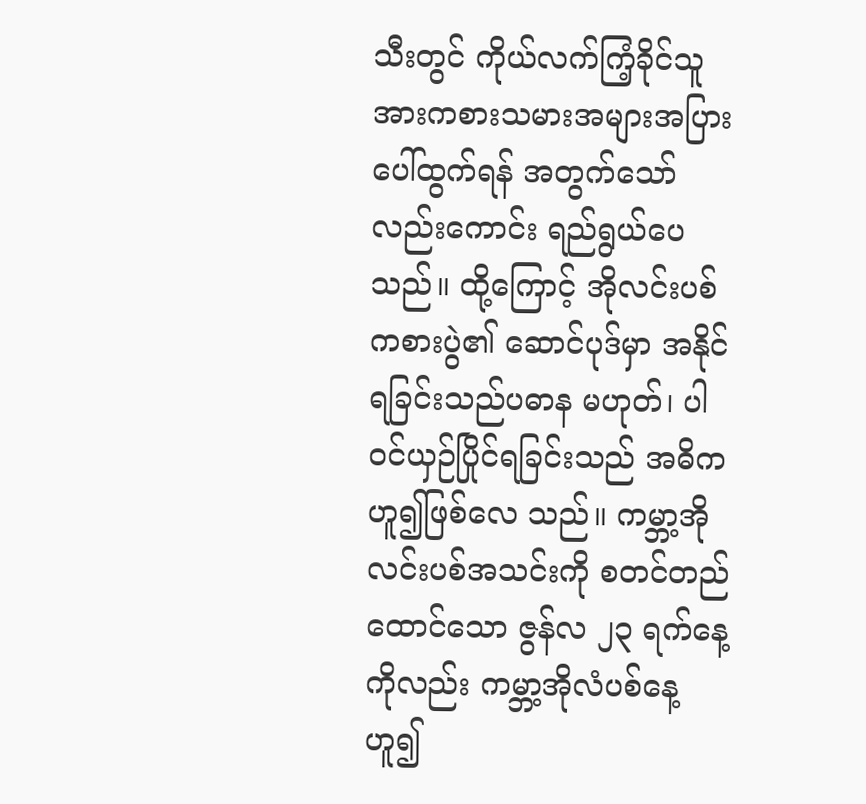သီးတွင် ကိုယ်လက်ကြံ့ခိုင်သူ အားကစားသမားအများအပြားပေါ်ထွက်ရန် အတွက်သော်လည်းကောင်း ရည်ရွယ်ပေသည်။ ထို့ကြောင့် အိုလင်းပစ်ကစားပွဲ၏ ဆောင်ပုဒ်မှာ အနိုင်ရခြင်းသည်ပဓာန မဟုတ်၊ ပါဝင်ယှဉ်ပြိုင်ရခြင်းသည် အဓိက ဟူ၍ဖြစ်လေ သည်။ ကမ္ဘာ့အိုလင်းပစ်အသင်းကို စတင်တည်ထောင်သော ဇွန်လ ၂၃ ရက်နေ့ကိုလည်း ကမ္ဘာ့အိုလံပစ်နေ့ဟူ၍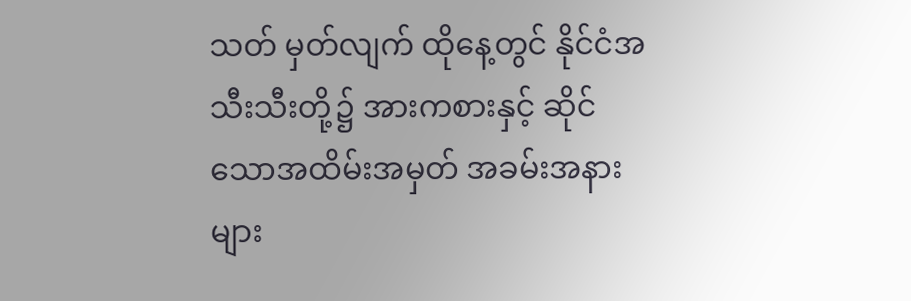သတ် မှတ်လျက် ထိုနေ့တွင် နိုင်ငံအသီးသီးတို့၌ အားကစားနှင့် ဆိုင် သောအထိမ်းအမှတ် အခမ်းအနားများ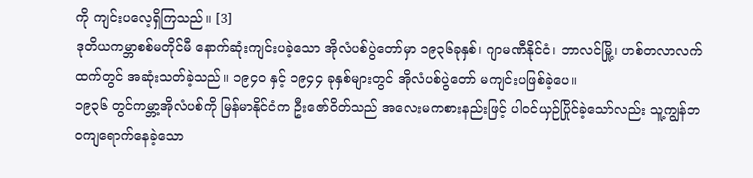ကို ကျင်းပလေ့ရှိကြသည်။ [3]
ဒုတိယကမ္ဘာစစ်မတိုင်မီ နောက်ဆုံးကျင်းပခဲ့သော အိုလံပစ်ပွဲတော်မှာ ၁၉၃၆ခုနှစ်၊ ဂျာမဏီနိုင်ငံ၊ ဘာလင်မြို့၊ ဟစ်တလာလက်ထက်တွင် အဆုံးသတ်ခဲ့သည်။ ၁၉၄ဝ နှင့် ၁၉၄၄ ခုနှစ်များတွင် အိုလံပစ်ပွဲတော် မကျင်းပဖြစ်ခဲ့ပေ။
၁၉၃၆ တွင်ကမ္ဘာ့အိုလံပစ်ကို မြန်မာနိုင်ငံက ဦးဇော်ဝိတ်သည် အလေးမကစားနည်းဖြင့် ပါဝင်ယှဉ်ပြိုင်ခဲ့သော်လည်း သူ့ကျွန်ဘဝကျရောက်နေခဲ့သော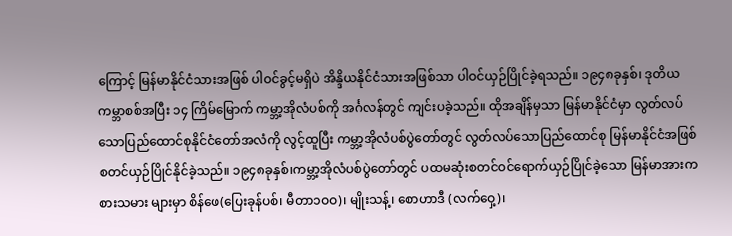ကြောင့် မြန်မာနိုင်ငံသားအဖြစ် ပါဝင်ခွင့်မရှိပဲ အိန္ဒိယနိုင်ငံသားအဖြစ်သာ ပါဝင်ယှဉ်ပြိုင်ခဲ့ရသည်။ ၁၉၄၈ခုနှစ်၊ ဒုတိယကမ္ဘာစစ်အပြီး ၁၄ ကြိမ်မြောက် ကမ္ဘာ့အိုလံပစ်ကို အင်္ဂလန်တွင် ကျင်းပခဲ့သည်။ ထိုအချိန်မှသာ မြန်မာနိုင်ငံမှာ လွတ်လပ်သောပြည်ထောင်စုနိုင်ငံတော်အလံကို လွင့်ထူပြီး ကမ္ဘာ့အိုလံပစ်ပွဲတော်တွင် လွတ်လပ်သောပြည်ထောင်စု မြန်မာနိုင်ငံအဖြစ် စတင်ယှဉ်ပြိုင်နိုင်ခဲ့သည်။ ၁၉၄၈ခုနှစ်၊ကမ္ဘာ့အိုလံပစ်ပွဲတော်တွင် ပထမဆုံးစတင်ဝင်ရောက်ယှဉ်ပြိုင်ခဲ့သော မြန်မာအားကစားသမား များမှာ စိန်ဖေ(ပြေးခုန်ပစ်၊ မီတာ၁ဝဝ)၊ မျိုးသန့်၊ စောဟာဒီ (လက်ဝှေ့)၊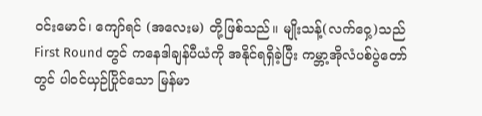ဝင်းမောင်၊ ကျော်ရင် (အလေးမ) တို့ဖြစ်သည်။ မျိုးသန့်(လက်ဝှေ့)သည် First Round တွင် ကနေဒါချန်ပီယံကို အနိုင်ရရှိခဲ့ပြီး ကမ္ဘာ့အိုလံပစ်ပွဲတော်တွင် ပါဝင်ယှဉ်ပြိုင်သော မြန်မာ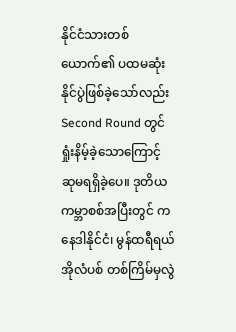နိုင်ငံသားတစ်ယောက်၏ ပထမဆုံးနိုင်ပွဲဖြစ်ခဲ့သော်လည်း Second Round တွင်ရှုံးနိမ့်ခဲ့သောကြောင့် ဆုမရရှိခဲ့ပေ။ ဒုတိယကမ္ဘာစစ်အပြီးတွင် ကနေဒါနိုင်ငံ၊ မွန်ထရီရယ်အိုလံပစ် တစ်ကြိမ်မှလွဲ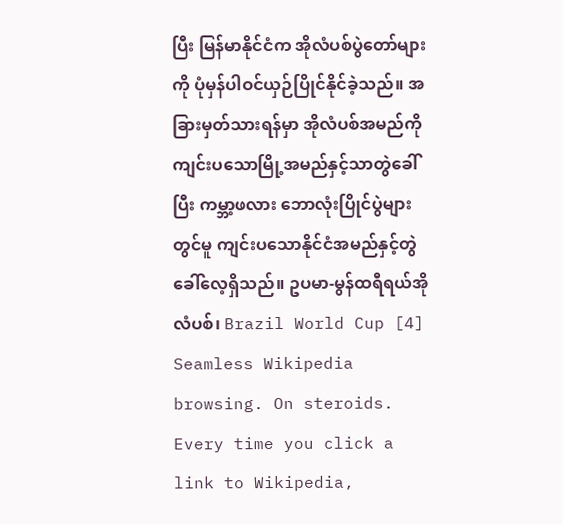ပြီး မြန်မာနိုင်ငံက အိုလံပစ်ပွဲတော်များကို ပုံမှန်ပါဝင်ယှဉ်ပြိုင်နိုင်ခဲ့သည်။ အခြားမှတ်သားရန်မှာ အိုလံပစ်အမည်ကို ကျင်းပသောမြို့အမည်နှင့်သာတွဲခေါ်ပြီး ကမ္ဘာ့ဖလား ဘောလုံးပြိုင်ပွဲများ တွင်မူ ကျင်းပသောနိုင်ငံအမည်နှင့်တွဲခေါ်လေ့ရှိသည်။ ဥပမာ-မွန်ထရီရယ်အိုလံပစ်၊ Brazil World Cup [4]
Seamless Wikipedia browsing. On steroids.
Every time you click a link to Wikipedia,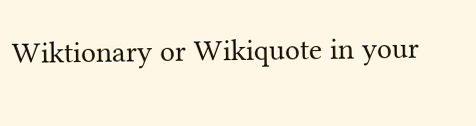Wiktionary or Wikiquote in your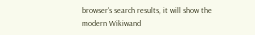browser's search results, it will show the modern Wikiwand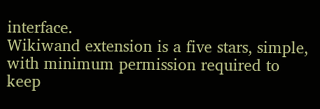interface.
Wikiwand extension is a five stars, simple, with minimum permission required to keep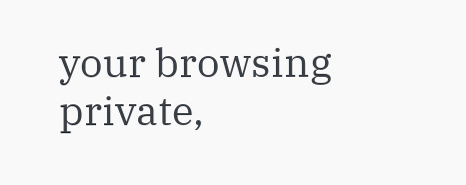your browsing private,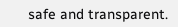safe and transparent.